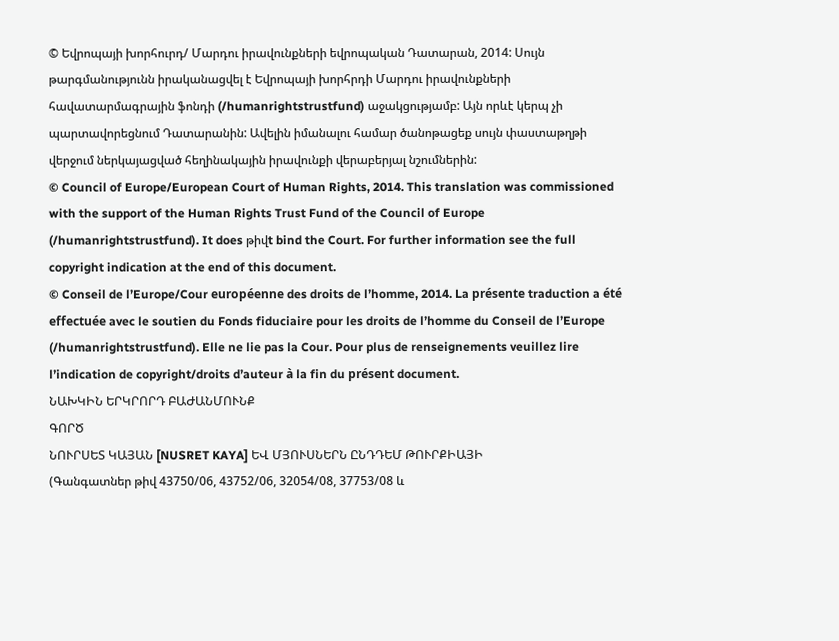© Եվրոպայի խորհուրդ/ Մարդու իրավունքների եվրոպական Դատարան, 2014: Սույն թարգմանությունն իրականացվել է Եվրոպայի խորհրդի Մարդու իրավունքների հավատարմագրային ֆոնդի (/humanrightstrustfund) աջակցությամբ: Այն որևէ կերպ չի պարտավորեցնում Դատարանին: Ավելին իմանալու համար ծանոթացեք սույն փաստաթղթի վերջում ներկայացված հեղինակային իրավունքի վերաբերյալ նշումներին:
© Council of Europe/European Court of Human Rights, 2014. This translation was commissioned with the support of the Human Rights Trust Fund of the Council of Europe (/humanrightstrustfund). It does թիվt bind the Court. For further information see the full copyright indication at the end of this document.
© Conseil de l’Europe/Cour européenne des droits de l’homme, 2014. La présente traduction a été effectuée avec le soutien du Fonds fiduciaire pour les droits de l’homme du Conseil de l’Europe (/humanrightstrustfund). Elle ne lie pas la Cour. Pour plus de renseignements veuillez lire l’indication de copyright/droits d’auteur à la fin du présent document.
ՆԱԽԿԻՆ ԵՐԿՐՈՐԴ ԲԱԺԱՆՄՈՒՆՔ
ԳՈՐԾ
ՆՈՒՐՍԵՏ ԿԱՅԱՆ [NUSRET KAYA] ԵՎ ՄՅՈՒՍՆԵՐՆ ԸՆԴԴԵՄ ԹՈՒՐՔԻԱՅԻ
(Գանգատներ թիվ 43750/06, 43752/06, 32054/08, 37753/08 և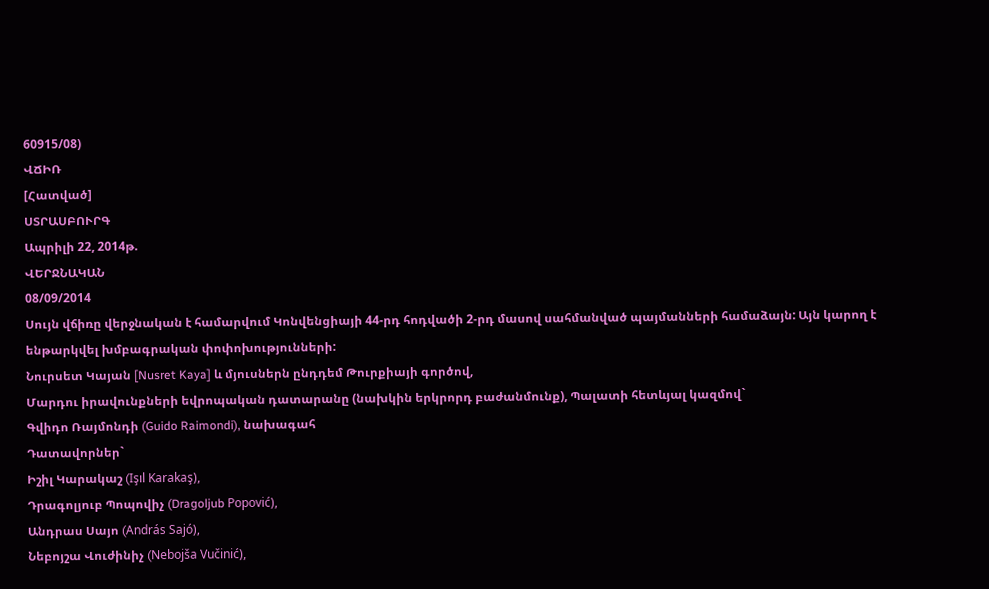60915/08)
ՎՃԻՌ
[Հատված]
ՍՏՐԱՍԲՈՒՐԳ
Ապրիլի 22, 2014թ.
ՎԵՐՋՆԱԿԱՆ
08/09/2014
Սույն վճիռը վերջնական է համարվում Կոնվենցիայի 44-րդ հոդվածի 2-րդ մասով սահմանված պայմանների համաձայն: Այն կարող է ենթարկվել խմբագրական փոփոխությունների:
Նուրսետ Կայան [Nusret Kaya] և մյուսներն ընդդեմ Թուրքիայի գործով,
Մարդու իրավունքների եվրոպական դատարանը (նախկին երկրորդ բաժանմունք), Պալատի հետևյալ կազմով`
Գվիդո Ռայմոնդի (Guido Raimondi), նախագահ
Դատավորներ`
Իշիլ Կարակաշ (Işıl Karakaş),
Դրագոլյուբ Պոպովիչ (Dragoljub Popović),
Անդրաս Սայո (András Sajó),
Նեբոյշա Վուժինիչ (Nebojša Vučinić),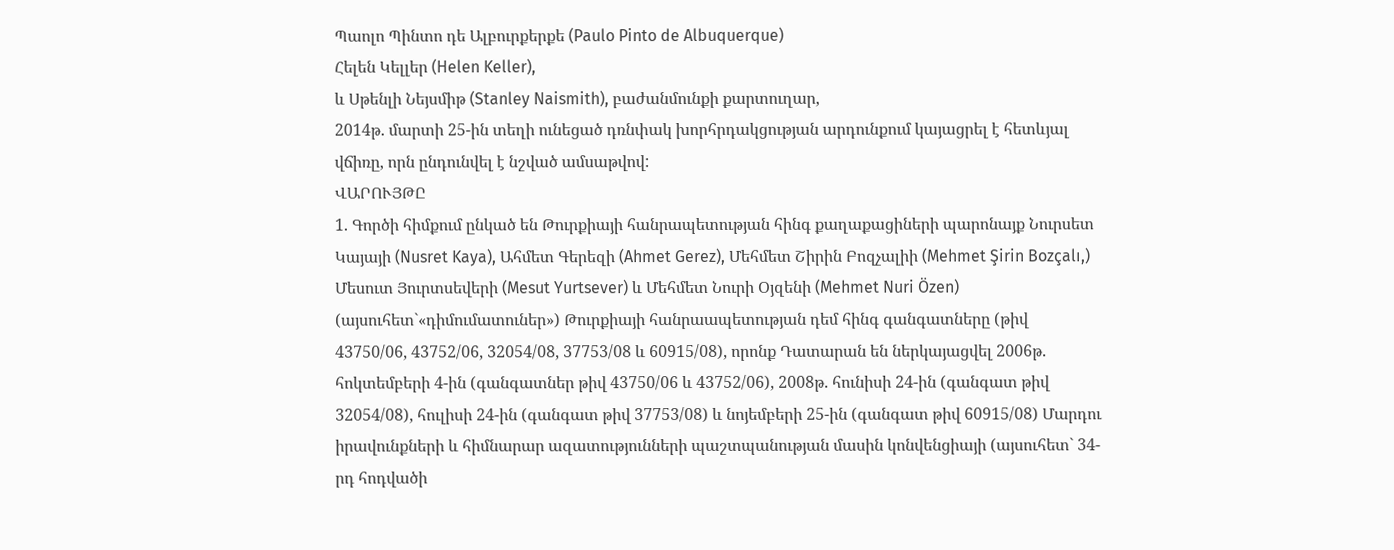Պաոլո Պինտո դե Ալբուրքերքե (Paulo Pinto de Albuquerque)
Հելեն Կելլեր (Helen Keller),
և Սթենլի Նեյսմիթ (Stanley Naismith), բաժանմունքի քարտուղար,
2014թ. մարտի 25-ին տեղի ունեցած դռնփակ խորհրդակցության արդունքում կայացրել է հետևյալ վճիռը, որն ընդունվել է նշված ամսաթվով:
ՎԱՐՈՒՅԹԸ
1. Գործի հիմքում ընկած են Թուրքիայի հանրապետության հինգ քաղաքացիների պարոնայք Նուրսետ Կայայի (Nusret Kaya), Ահմետ Գերեզի (Ahmet Gerez), Մեհմետ Շիրին Բոզչալիի (Mehmet Şirin Bozçalı,) Մեսուտ Յուրտսեվերի (Mesut Yurtsever) և Մեհմետ Նուրի Օյզենի (Mehmet Nuri Özen) (այսուհետ`«դիմումատուներ») Թուրքիայի հանրաապետության դեմ հինգ գանգատները (թիվ 43750/06, 43752/06, 32054/08, 37753/08 և 60915/08), որոնք Դատարան են ներկայացվել 2006թ. հոկտեմբերի 4-ին (գանգատներ թիվ 43750/06 և 43752/06), 2008թ. հունիսի 24-ին (գանգատ թիվ 32054/08), հուլիսի 24-ին (գանգատ թիվ 37753/08) և նոյեմբերի 25-ին (գանգատ թիվ 60915/08) Մարդու իրավունքների և հիմնարար ազատությունների պաշտպանության մասին կոնվենցիայի (այսուհետ` 34-րդ հոդվածի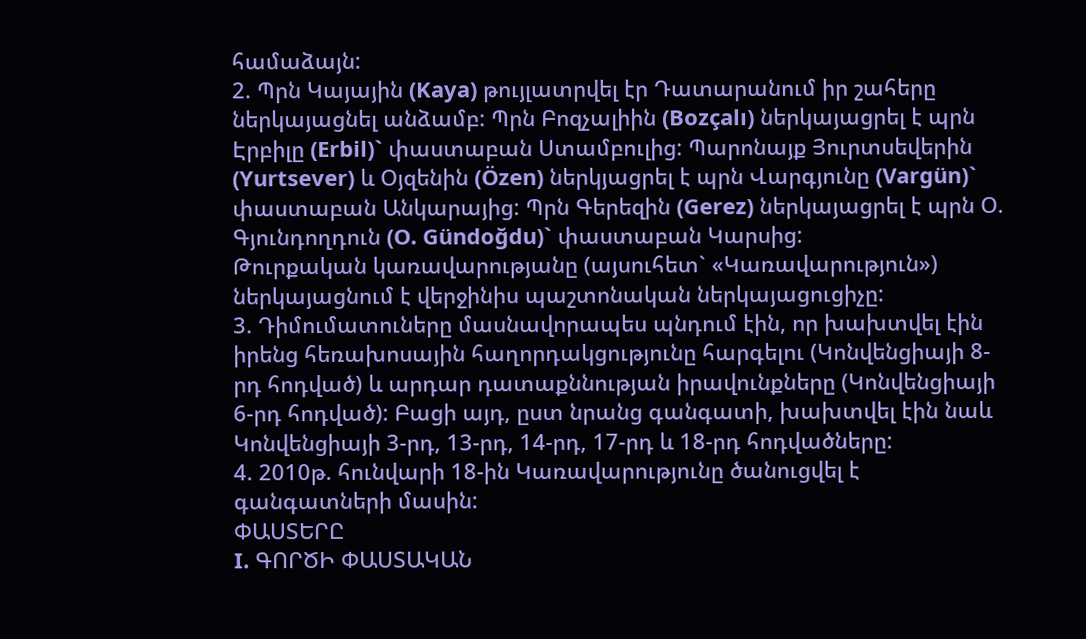համաձայն:
2. Պրն Կայային (Kaya) թույլատրվել էր Դատարանում իր շահերը ներկայացնել անձամբ: Պրն Բոզչալիին (Bozçalı) ներկայացրել է պրն Էրբիլը (Erbil)` փաստաբան Ստամբուլից: Պարոնայք Յուրտսեվերին (Yurtsever) և Օյզենին (Özen) ներկյացրել է պրն Վարգյունը (Vargün)` փաստաբան Անկարայից: Պրն Գերեզին (Gerez) ներկայացրել է պրն Օ. Գյունդողդուն (O. Gündoğdu)` փաստաբան Կարսից:
Թուրքական կառավարությանը (այսուհետ` «Կառավարություն») ներկայացնում է վերջինիս պաշտոնական ներկայացուցիչը:
3. Դիմումատուները մասնավորապես պնդում էին, որ խախտվել էին իրենց հեռախոսային հաղորդակցությունը հարգելու (Կոնվենցիայի 8-րդ հոդված) և արդար դատաքննության իրավունքները (Կոնվենցիայի 6-րդ հոդված): Բացի այդ, ըստ նրանց գանգատի, խախտվել էին նաև Կոնվենցիայի 3-րդ, 13-րդ, 14-րդ, 17-րդ և 18-րդ հոդվածները:
4. 2010թ. հունվարի 18-ին Կառավարությունը ծանուցվել է գանգատների մասին:
ՓԱՍՏԵՐԸ
I. ԳՈՐԾԻ ՓԱՍՏԱԿԱՆ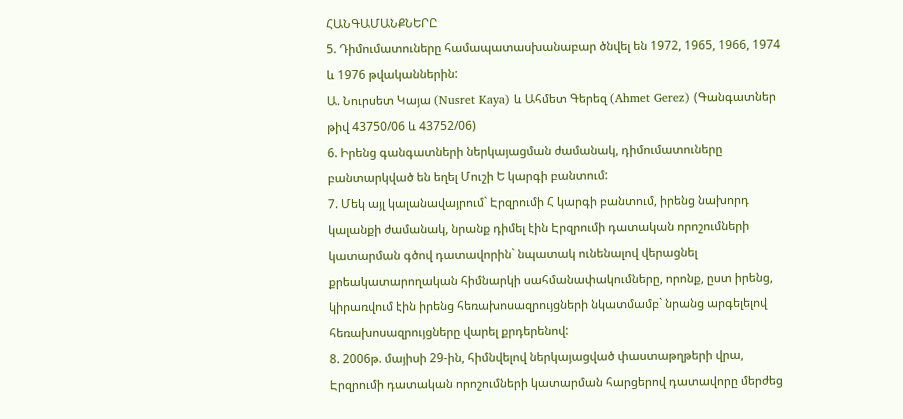ՀԱՆԳԱՄԱՆՔՆԵՐԸ
5. Դիմումատուները համապատասխանաբար ծնվել են 1972, 1965, 1966, 1974 և 1976 թվականներին:
Ա. Նուրսետ Կայա (Nusret Kaya) և Ահմետ Գերեզ (Ahmet Gerez) (Գանգատներ թիվ 43750/06 և 43752/06)
6. Իրենց գանգատների ներկայացման ժամանակ, դիմումատուները բանտարկված են եղել Մուշի Ե կարգի բանտում:
7. Մեկ այլ կալանավայրում` Էրզրումի Հ կարգի բանտում, իրենց նախորդ կալանքի ժամանակ, նրանք դիմել էին Էրզրումի դատական որոշումների կատարման գծով դատավորին` նպատակ ունենալով վերացնել քրեակատարողական հիմնարկի սահմանափակումները, որոնք, ըստ իրենց, կիրառվում էին իրենց հեռախոսազրույցների նկատմամբ` նրանց արգելելով հեռախոսազրույցները վարել քրդերենով:
8. 2006թ. մայիսի 29-ին, հիմնվելով ներկայացված փաստաթղթերի վրա, Էրզրումի դատական որոշումների կատարման հարցերով դատավորը մերժեց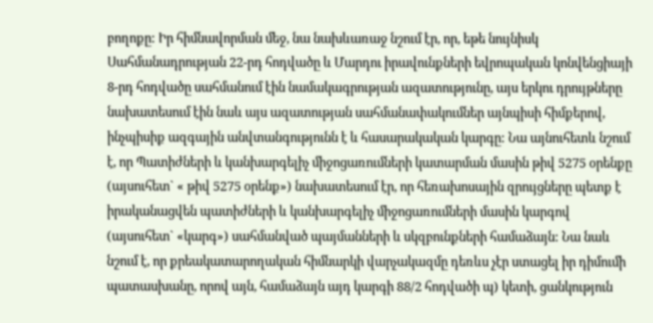բողոքը: Իր հիմնավորման մեջ, նա նախևառաջ նշում էր, որ, եթե նույնիսկ Սահմանադրության 22-րդ հոդվածը և Մարդու իրավունքների եվրոպական կոնվենցիայի 8-րդ հոդվածը սահմանում էին նամակագրության ազատությունը, այս երկու դրույթները նախատեսում էին նաև այս ազատության սահմանափակումներ այնպիսի հիմքերով, ինչպիսիք ազգային անվտանգությունն է և հասարակական կարգը: Նա այնուհետև նշում է, որ Պատիժների և կանխարգելիչ միջոցառումների կատարման մասին թիվ 5275 օրենքը (այսուհետ` « թիվ 5275 օրենք») նախատեսում էր, որ հեռախոսային զրույցները պետք է իրականացվեն պատիժների և կանխարգելիչ միջոցառումների մասին կարգով (այսուհետ` «կարգ») սահմանված պայմանների և սկզբունքների համաձայն: Նա նաև նշում է, որ քրեակատարողական հիմնարկի վարչակազմը դեռևս չէր ստացել իր դիմումի պատասխանը, որով այն, համաձայն այդ կարգի 88/2 հոդվածի պ) կետի, ցանկություն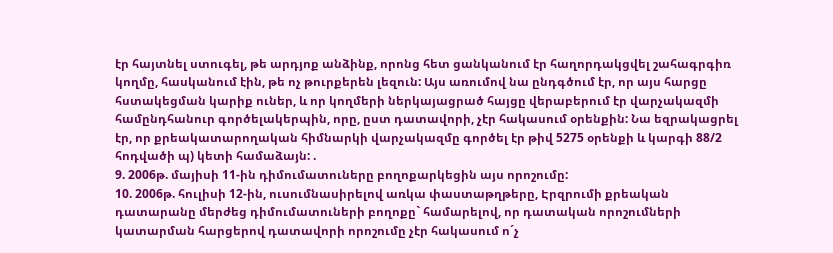էր հայտնել ստուգել, թե արդյոք անձինք, որոնց հետ ցանկանում էր հաղորդակցվել շահագրգիռ կողմը, հասկանում էին, թե ոչ թուրքերեն լեզուն: Այս առումով նա ընդգծում էր, որ այս հարցը հստակեցման կարիք ուներ, և որ կողմերի ներկայացրած հայցը վերաբերում էր վարչակազմի համընդհանուր գործելակերպին, որը, ըստ դատավորի, չէր հակասում օրենքին: Նա եզրակացրել էր, որ քրեակատարողական հիմնարկի վարչակազմը գործել էր թիվ 5275 օրենքի և կարգի 88/2 հոդվածի պ) կետի համաձայն: .
9. 2006թ. մայիսի 11-ին դիմումատուները բողոքարկեցին այս որոշումը:
10. 2006թ. հուլիսի 12-ին, ուսումնասիրելով առկա փաստաթղթերը, Էրզրումի քրեական դատարանը մերժեց դիմումատուների բողոքը` համարելով, որ դատական որոշումների կատարման հարցերով դատավորի որոշումը չէր հակասում ո´չ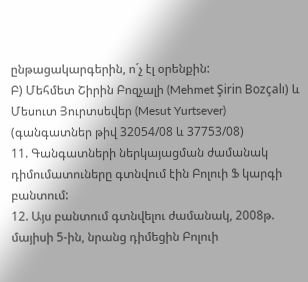ընթացակարգերին, ո´չ էլ օրենքին:
Բ) Մեհմետ Շիրին Բոզչալի (Mehmet Şirin Bozçalı) և Մեսուտ Յուրտսեվեր (Mesut Yurtsever) (գանգատներ թիվ 32054/08 և 37753/08)
11. Գանգատների ներկայացման ժամանակ դիմումատուները գտնվում էին Բոլուի Ֆ կարգի բանտում:
12. Այս բանտում գտնվելու ժամանակ, 2008թ. մայիսի 5-ին, նրանց դիմեցին Բոլուի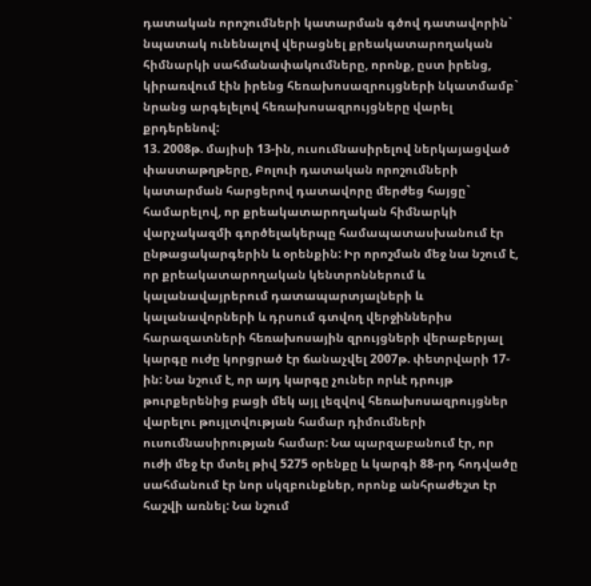դատական որոշումների կատարման գծով դատավորին` նպատակ ունենալով վերացնել քրեակատարողական հիմնարկի սահմանափակումները, որոնք, ըստ իրենց, կիրառվում էին իրենց հեռախոսազրույցների նկատմամբ` նրանց արգելելով հեռախոսազրույցները վարել քրդերենով:
13. 2008թ. մայիսի 13-ին, ուսումնասիրելով ներկայացված փաստաթղթերը, Բոլուի դատական որոշումների կատարման հարցերով դատավորը մերժեց հայցը` համարելով, որ քրեակատարողական հիմնարկի վարչակազմի գործելակերպը համապատասխանում էր ընթացակարգերին և օրենքին: Իր որոշման մեջ նա նշում է, որ քրեակատարողական կենտրոններում և կալանավայրերում դատապարտյալների և կալանավորների և դրսում գտվող վերջիններիս հարազատների հեռախոսային զրույցների վերաբերյալ կարգը ուժը կորցրած էր ճանաչվել 2007թ. փետրվարի 17-ին: Նա նշում է, որ այդ կարգը չուներ որևէ դրույթ թուրքերենից բացի մեկ այլ լեզվով հեռախոսազրույցներ վարելու թույլտվության համար դիմումների ուսումնասիրության համար: Նա պարզաբանում էր, որ ուժի մեջ էր մտել թիվ 5275 օրենքը և կարգի 88-րդ հոդվածը սահմանում էր նոր սկզբունքներ, որոնք անհրաժեշտ էր հաշվի առնել: Նա նշում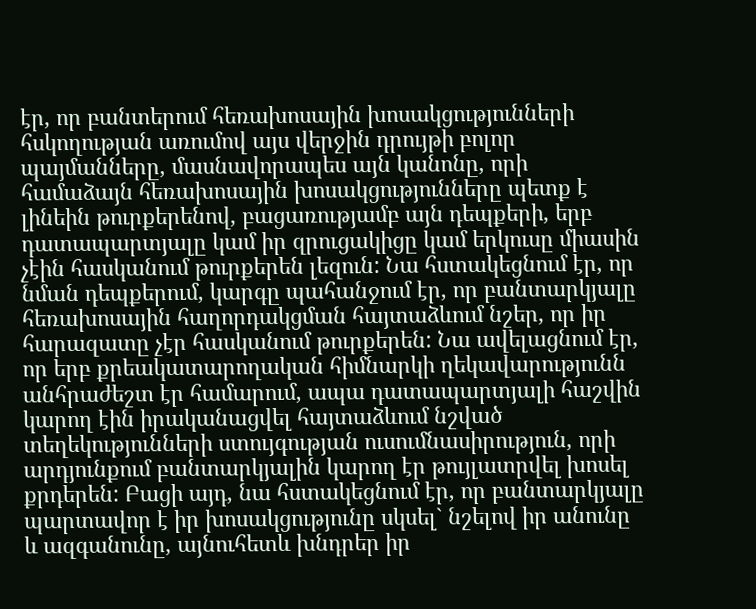էր, որ բանտերում հեռախոսային խոսակցությունների հսկողության առումով այս վերջին դրույթի բոլոր պայմանները, մասնավորապես այն կանոնը, որի համաձայն հեռախոսային խոսակցությունները պետք է լինեին թուրքերենով, բացառությամբ այն դեպքերի, երբ դատապարտյալը կամ իր զրուցակիցը կամ երկուսը միասին չէին հասկանում թուրքերեն լեզուն: Նա հստակեցնում էր, որ նման դեպքերում, կարգը պահանջում էր, որ բանտարկյալը հեռախոսային հաղորդակցման հայտաձևում նշեր, որ իր հարազատը չէր հասկանում թուրքերեն: Նա ավելացնում էր, որ երբ քրեակատարողական հիմնարկի ղեկավարությունն անհրաժեշտ էր համարում, ապա դատապարտյալի հաշվին կարող էին իրականացվել հայտաձևում նշված տեղեկությունների ստույգության ուսումնասիրություն, որի արդյունքում բանտարկյալին կարող էր թույլատրվել խոսել քրդերեն: Բացի այդ, նա հստակեցնում էր, որ բանտարկյալը պարտավոր է իր խոսակցությունը սկսել` նշելով իր անունը և ազգանունը, այնուհետև խնդրեր իր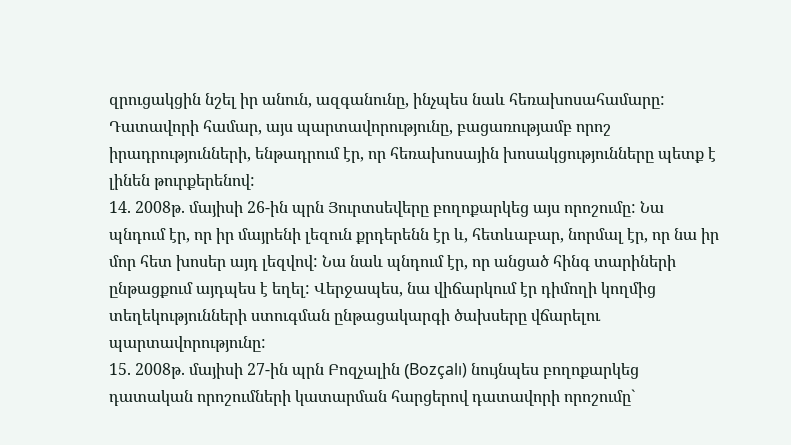զրուցակցին նշել իր անուն, ազգանունը, ինչպես նաև հեռախոսահամարը: Դատավորի համար, այս պարտավորությունը, բացառությամբ որոշ իրադրությունների, ենթադրում էր, որ հեռախոսային խոսակցությունները պետք է լինեն թուրքերենով:
14. 2008թ. մայիսի 26-ին պրն Յուրտսեվերը բողոքարկեց այս որոշումը: Նա պնդում էր, որ իր մայրենի լեզուն քրդերենն էր և, հետևաբար, նորմալ էր, որ նա իր մոր հետ խոսեր այդ լեզվով: Նա նաև պնդում էր, որ անցած հինգ տարիների ընթացքում այդպես է եղել: Վերջապես, նա վիճարկում էր դիմողի կողմից տեղեկությունների ստուգման ընթացակարգի ծախսերը վճարելու պարտավորությունը:
15. 2008թ. մայիսի 27-ին պրն Բոզչալին (Bozçalı) նույնպես բողոքարկեց դատական որոշումների կատարման հարցերով դատավորի որոշումը`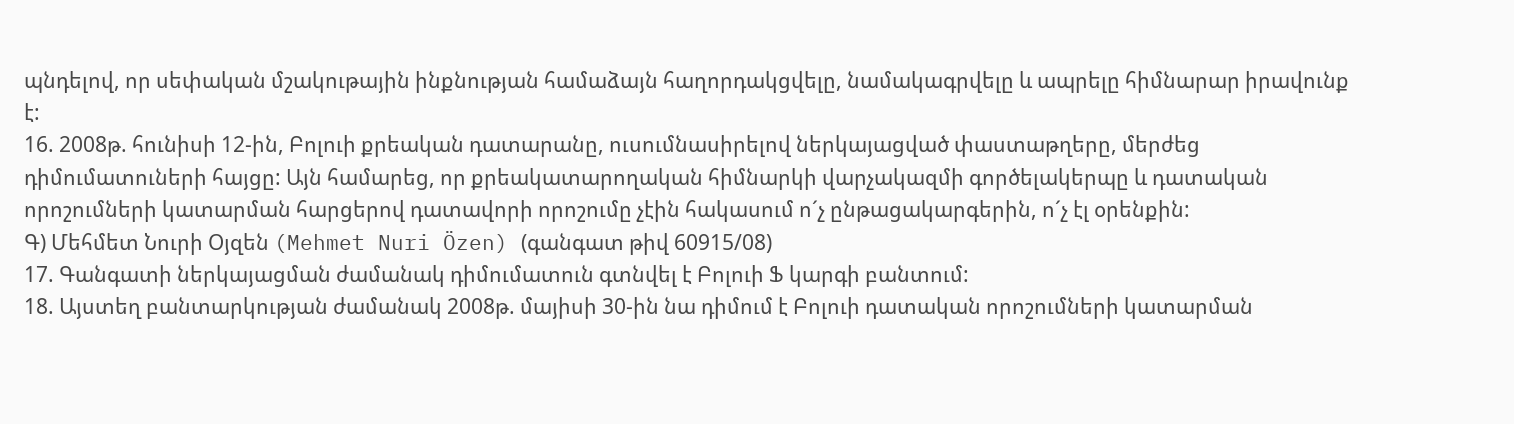պնդելով, որ սեփական մշակութային ինքնության համաձայն հաղորդակցվելը, նամակագրվելը և ապրելը հիմնարար իրավունք է:
16. 2008թ. հունիսի 12-ին, Բոլուի քրեական դատարանը, ուսումնասիրելով ներկայացված փաստաթղերը, մերժեց դիմումատուների հայցը: Այն համարեց, որ քրեակատարողական հիմնարկի վարչակազմի գործելակերպը և դատական որոշումների կատարման հարցերով դատավորի որոշումը չէին հակասում ո´չ ընթացակարգերին, ո´չ էլ օրենքին:
Գ) Մեհմետ Նուրի Օյզեն (Mehmet Nuri Özen) (գանգատ թիվ 60915/08)
17. Գանգատի ներկայացման ժամանակ դիմումատուն գտնվել է Բոլուի Ֆ կարգի բանտում:
18. Այստեղ բանտարկության ժամանակ 2008թ. մայիսի 30-ին նա դիմում է Բոլուի դատական որոշումների կատարման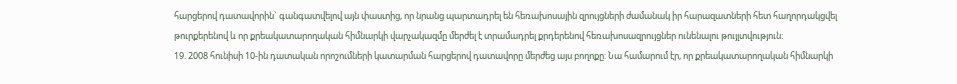հարցերով դատավորին` գանգատվելով այն փաստից, որ նրանց պարտադրել են հեռախոսային զրույցների ժամանակ իր հարազատների հետ հաղորդակցվել թուրքերենով և որ քրեակատարողական հիմնարկի վարչակազմը մերժել է տրամադրել քրդերենով հեռախոսազրույցներ ունենալու թույլտվություն:
19. 2008 հունիսի 10-ին դատական որոշումների կատարման հարցերով դատավորը մերժեց այս բողոքը: Նա համարում էր, որ քրեակատարողական հիմնարկի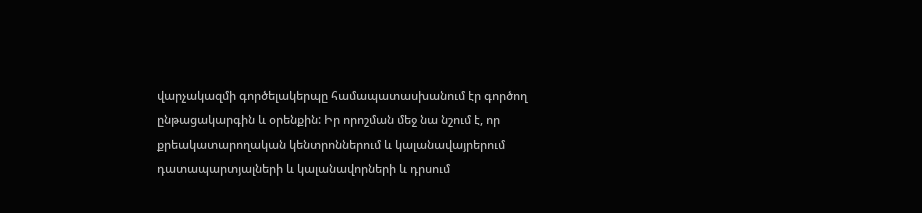վարչակազմի գործելակերպը համապատասխանում էր գործող ընթացակարգին և օրենքին: Իր որոշման մեջ նա նշում է, որ քրեակատարողական կենտրոններում և կալանավայրերում դատապարտյալների և կալանավորների և դրսում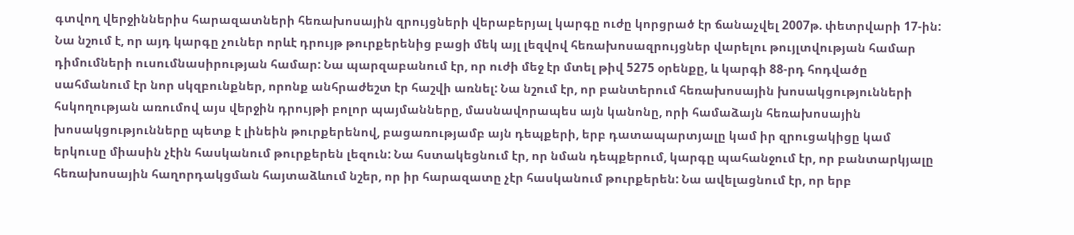գտվող վերջիններիս հարազատների հեռախոսային զրույցների վերաբերյալ կարգը ուժը կորցրած էր ճանաչվել 2007թ. փետրվարի 17-ին: Նա նշում է, որ այդ կարգը չուներ որևէ դրույթ թուրքերենից բացի մեկ այլ լեզվով հեռախոսազրույցներ վարելու թույլտվության համար դիմումների ուսումնասիրության համար: Նա պարզաբանում էր, որ ուժի մեջ էր մտել թիվ 5275 օրենքը, և կարգի 88-րդ հոդվածը սահմանում էր նոր սկզբունքներ, որոնք անհրաժեշտ էր հաշվի առնել: Նա նշում էր, որ բանտերում հեռախոսային խոսակցությունների հսկողության առումով այս վերջին դրույթի բոլոր պայմանները, մասնավորապես այն կանոնը, որի համաձայն հեռախոսային խոսակցությունները պետք է լինեին թուրքերենով, բացառությամբ այն դեպքերի, երբ դատապարտյալը կամ իր զրուցակիցը կամ երկուսը միասին չէին հասկանում թուրքերեն լեզուն: Նա հստակեցնում էր, որ նման դեպքերում, կարգը պահանջում էր, որ բանտարկյալը հեռախոսային հաղորդակցման հայտաձևում նշեր, որ իր հարազատը չէր հասկանում թուրքերեն: Նա ավելացնում էր, որ երբ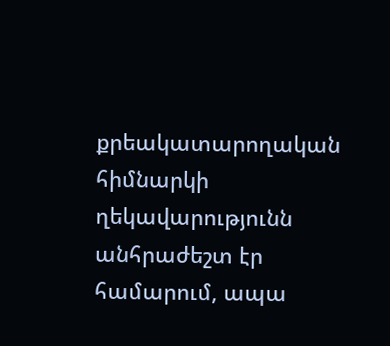քրեակատարողական հիմնարկի ղեկավարությունն անհրաժեշտ էր համարում, ապա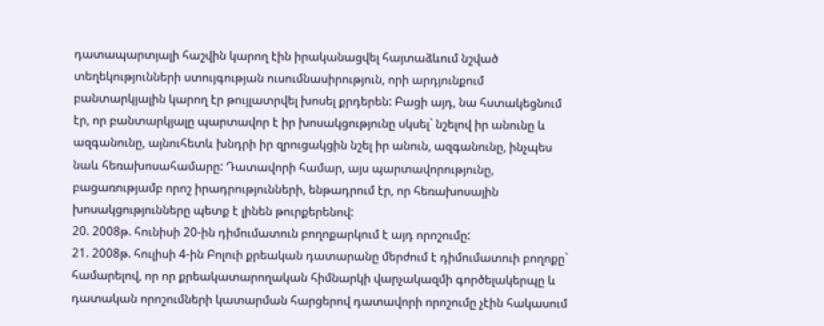դատապարտյալի հաշվին կարող էին իրականացվել հայտաձևում նշված տեղեկությունների ստույգության ուսումնասիրություն, որի արդյունքում բանտարկյալին կարող էր թույլատրվել խոսել քրդերեն: Բացի այդ, նա հստակեցնում էր, որ բանտարկյալը պարտավոր է իր խոսակցությունը սկսել` նշելով իր անունը և ազգանունը, այնուհետև խնդրի իր զրուցակցին նշել իր անուն, ազգանունը, ինչպես նաև հեռախոսահամարը: Դատավորի համար, այս պարտավորությունը, բացառությամբ որոշ իրադրությունների, ենթադրում էր, որ հեռախոսային խոսակցությունները պետք է լինեն թուրքերենով:
20. 2008թ. հունիսի 20-ին դիմումատուն բողոքարկում է այդ որոշումը:
21. 2008թ. հուլիսի 4-ին Բոլուի քրեական դատարանը մերժում է դիմումատուի բողոքը` համարելով, որ որ քրեակատարողական հիմնարկի վարչակազմի գործելակերպը և դատական որոշումների կատարման հարցերով դատավորի որոշումը չէին հակասում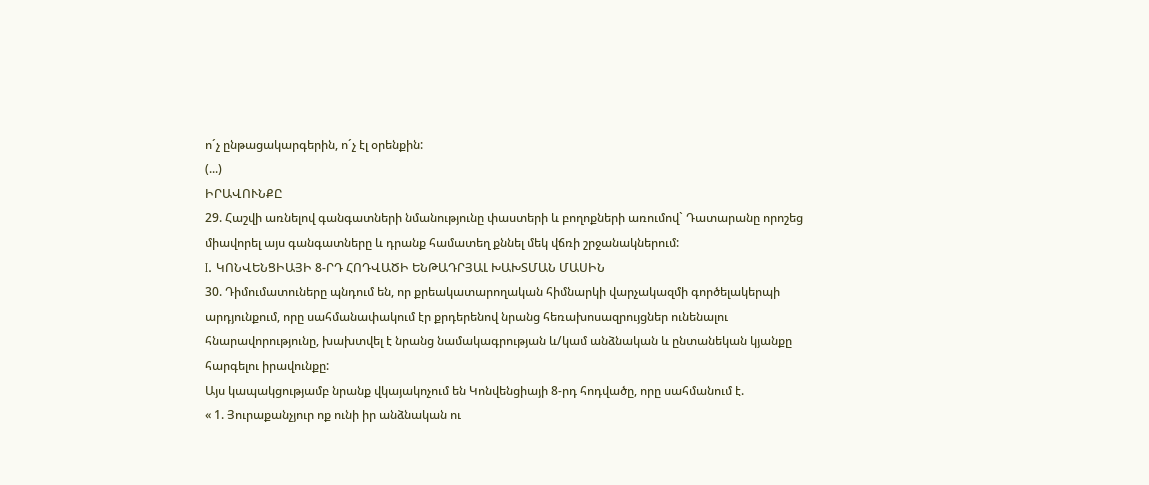ո´չ ընթացակարգերին, ո´չ էլ օրենքին:
(...)
ԻՐԱՎՈՒՆՔԸ
29. Հաշվի առնելով գանգատների նմանությունը փաստերի և բողոքների առումով` Դատարանը որոշեց միավորել այս գանգատները և դրանք համատեղ քննել մեկ վճռի շրջանակներում:
I. ԿՈՆՎԵՆՑԻԱՅԻ 8-ՐԴ ՀՈԴՎԱԾԻ ԵՆԹԱԴՐՅԱԼ ԽԱԽՏՄԱՆ ՄԱՍԻՆ
30. Դիմումատուները պնդում են, որ քրեակատարողական հիմնարկի վարչակազմի գործելակերպի արդյունքում, որը սահմանափակում էր քրդերենով նրանց հեռախոսազրույցներ ունենալու հնարավորությունը, խախտվել է նրանց նամակագրության և/կամ անձնական և ընտանեկան կյանքը հարգելու իրավունքը:
Այս կապակցությամբ նրանք վկայակոչում են Կոնվենցիայի 8-րդ հոդվածը, որը սահմանում է.
« 1. Յուրաքանչյուր ոք ունի իր անձնական ու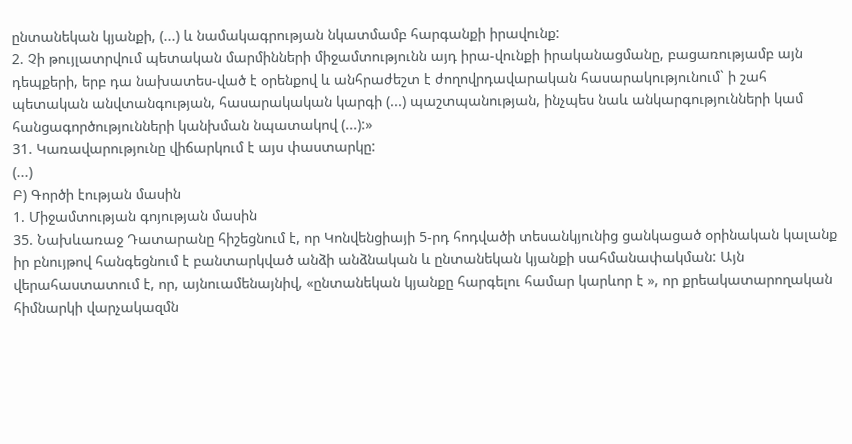ընտանեկան կյանքի, (...) և նամակագրության նկատմամբ հարգանքի իրավունք:
2. Չի թույլատրվում պետական մարմինների միջամտությունն այդ իրա-վունքի իրականացմանը, բացառությամբ այն դեպքերի, երբ դա նախատես-ված է օրենքով և անհրաժեշտ է ժողովրդավարական հասարակությունում` ի շահ պետական անվտանգության, հասարակական կարգի (...) պաշտպանության, ինչպես նաև անկարգությունների կամ հանցագործությունների կանխման նպատակով (...):»
31. Կառավարությունը վիճարկում է այս փաստարկը:
(...)
Բ) Գործի էության մասին
1. Միջամտության գոյության մասին
35. Նախևառաջ Դատարանը հիշեցնում է, որ Կոնվենցիայի 5-րդ հոդվածի տեսանկյունից ցանկացած օրինական կալանք իր բնույթով հանգեցնում է բանտարկված անձի անձնական և ընտանեկան կյանքի սահմանափակման: Այն վերահաստատում է, որ, այնուամենայնիվ, «ընտանեկան կյանքը հարգելու համար կարևոր է », որ քրեակատարողական հիմնարկի վարչակազմն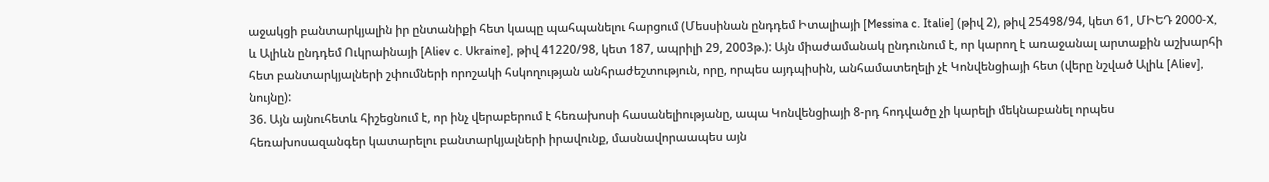աջակցի բանտարկյալին իր ընտանիքի հետ կապը պահպանելու հարցում (Մեսսինան ընդդեմ Իտալիայի [Messina c. Italie] (թիվ 2), թիվ 25498/94, կետ 61, ՄԻԵԴ 2000‑X, և Ալիևն ընդդեմ Ուկրաինայի [Aliev c. Ukraine], թիվ 41220/98, կետ 187, ապրիլի 29, 2003թ.): Այն միաժամանակ ընդունում է, որ կարող է առաջանալ արտաքին աշխարհի հետ բանտարկյալների շփումների որոշակի հսկողության անհրաժեշտություն, որը, որպես այդպիսին, անհամատեղելի չէ Կոնվենցիայի հետ (վերը նշված Ալիև [Aliev], նույնը):
36. Այն այնուհետև հիշեցնում է, որ ինչ վերաբերում է հեռախոսի հասանելիությանը, ապա Կոնվենցիայի 8-րդ հոդվածը չի կարելի մեկնաբանել որպես հեռախոսազանգեր կատարելու բանտարկյալների իրավունք, մասնավորաապես այն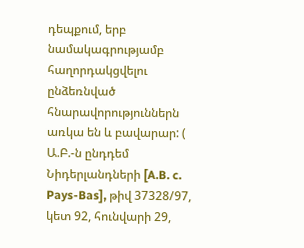դեպքում, երբ նամակագրությամբ հաղորդակցվելու ընձեռնված հնարավորություններն առկա են և բավարար: ( Ա.Բ.-ն ընդդեմ Նիդերլանդների [A.B. c. Pays-Bas], թիվ 37328/97, կետ 92, հունվարի 29,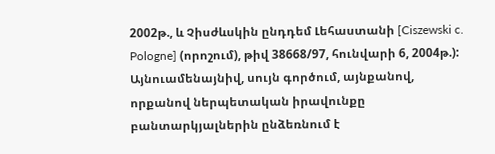2002թ., և Չիսժևսկին ընդդեմ Լեհաստանի [Ciszewski c. Pologne] (որոշում), թիվ 38668/97, հունվարի 6, 2004թ.): Այնուամենայնիվ, սույն գործում, այնքանով, որքանով ներպետական իրավունքը բանտարկյալներին ընձեռնում է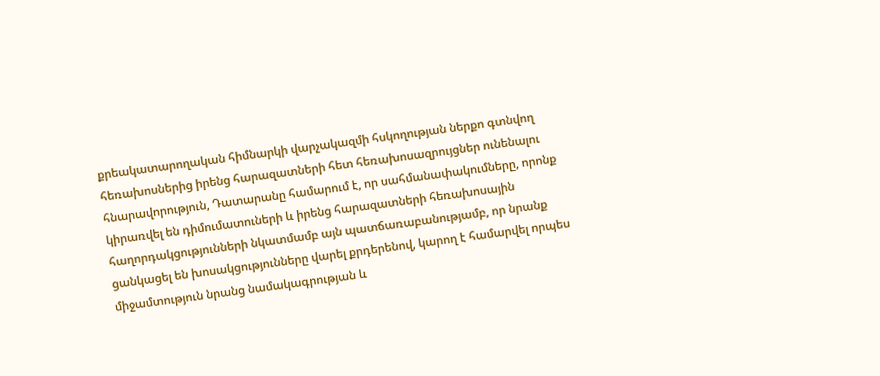քրեակատարողական հիմնարկի վարչակազմի հսկողության ներքո գտնվող հեռախոսներից իրենց հարազատների հետ հեռախոսազրույցներ ունենալու հնարավորություն, Դատարանը համարում է, որ սահմանափակումները, որոնք կիրառվել են դիմումատուների և իրենց հարազատների հեռախոսային հաղորդակցությունների նկատմամբ այն պատճառաբանությամբ, որ նրանք ցանկացել են խոսակցությունները վարել քրդերենով, կարող է համարվել որպես միջամտություն նրանց նամակագրության և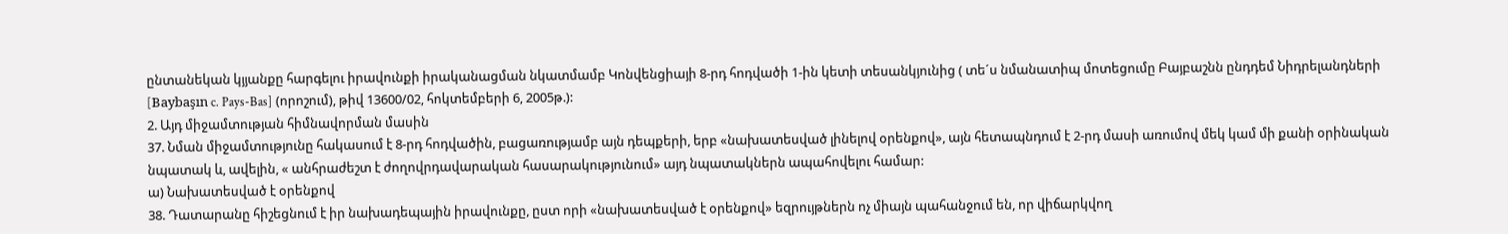ընտանեկան կյյանքը հարգելու իրավունքի իրականացման նկատմամբ Կոնվենցիայի 8-րդ հոդվածի 1-ին կետի տեսանկյունից ( տե´ս նմանատիպ մոտեցումը Բայբաշնն ընդդեմ Նիդրելանդների [Baybaşın c. Pays-Bas] (որոշում), թիվ 13600/02, հոկտեմբերի 6, 2005թ.):
2. Այդ միջամտության հիմնավորման մասին
37. Նման միջամտությունը հակասում է 8-րդ հոդվածին, բացառությամբ այն դեպքերի, երբ «նախատեսված լինելով օրենքով», այն հետապնդում է 2-րդ մասի առումով մեկ կամ մի քանի օրինական նպատակ և, ավելին, « անհրաժեշտ է ժողովրդավարական հասարակությունում» այդ նպատակներն ապահովելու համար:
ա) Նախատեսված է օրենքով
38. Դատարանը հիշեցնում է իր նախադեպային իրավունքը, ըստ որի «նախատեսված է օրենքով» եզրույթներն ոչ միայն պահանջում են, որ վիճարկվող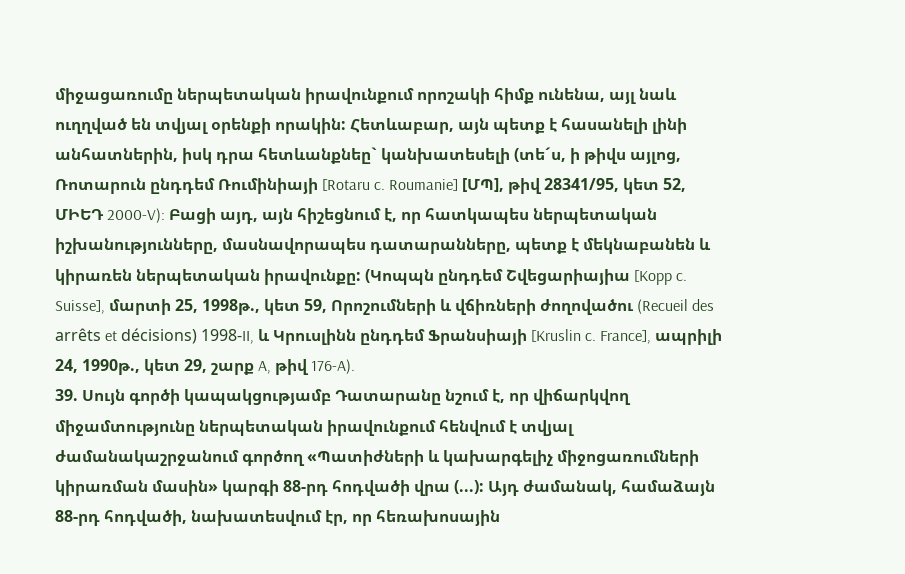միջացառումը ներպետական իրավունքում որոշակի հիմք ունենա, այլ նաև ուղղված են տվյալ օրենքի որակին: Հետևաբար, այն պետք է հասանելի լինի անհատներին, իսկ դրա հետևանքնեը` կանխատեսելի (տե´ս, ի թիվս այլոց, Ռոտարուն ընդդեմ Ռումինիայի [Rotaru c. Roumanie] [ՄՊ], թիվ 28341/95, կետ 52, ՄԻԵԴ 2000‑V): Բացի այդ, այն հիշեցնում է, որ հատկապես ներպետական իշխանությունները, մասնավորապես դատարանները, պետք է մեկնաբանեն և կիրառեն ներպետական իրավունքը: (Կոպպն ընդդեմ Շվեցարիայիա [Kopp c. Suisse], մարտի 25, 1998թ., կետ 59, Որոշումների և վճիռների ժողովածու (Recueil des arrêts et décisions) 1998-II, և Կրուսլինն ընդդեմ Ֆրանսիայի [Kruslin c. France], ապրիլի 24, 1990թ., կետ 29, շարք A, թիվ 176-A).
39. Սույն գործի կապակցությամբ Դատարանը նշում է, որ վիճարկվող միջամտությունը ներպետական իրավունքում հենվում է տվյալ ժամանակաշրջանում գործող «Պատիժների և կախարգելիչ միջոցառումների կիրառման մասին» կարգի 88-րդ հոդվածի վրա (...): Այդ ժամանակ, համաձայն 88-րդ հոդվածի, նախատեսվում էր, որ հեռախոսային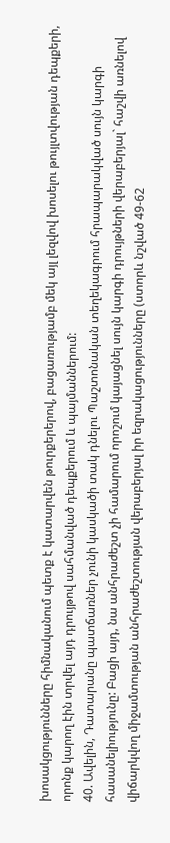խոսակցությունները հիմնականում պետք է կատարվեն թուրքերերով, բացառությամբ մեկ այլ լեզվով խոսելու թույլտվության դեպքերի, որոնք կարող էին տրվել այդ դրույթով սահմանված դեպքերում և պայմաններում:
40. Ավելին, Դատարանը պատճառներ չունի կասկածի տակ դնելու Պաշտոնական տեղեկագրում հրապարակված սույն կարգի հասանելիությունը: Բացի այդ, նա անհրաժեշտ չի համարում որոշում կայացնել սույն կարգի դրույթների վերաբերյալ` հաշվի առնելով վիճարկվող միջամտության անհրաժեշտության վերաբերյալ իր եզրակացությունները (ստորև նշված 49-62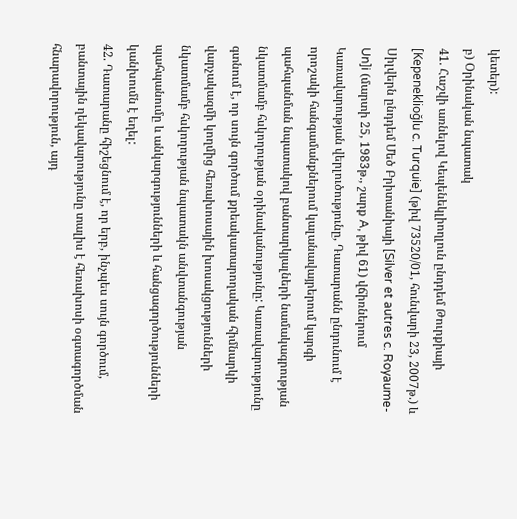կետեր):
բ) Օրինական նպատակ
41. Հաշվի առնելով Կեպենեկլիողլուն ընդդեմ Թուրքիայի [Kepeneklioğlu c. Turquie] (թիվ 73520/01, հունվարի 23, 2007թ.) և Սիլվերն ընդդեմ Մեծ Բրիտանիայի [Silver et autres c. Royaume-Un]i (մարտի 25, 1983թ., շարք A, թիվ 61) վճիռներում Կառավարության վերլուծությունը, Դատարանն ընդունում է որոշակի հանգամանքներում կալանավայրերում կարգի պահպանման նպատակով բանտարկյալների նամակագրության նկատմամբ հսկողության օրինականությունը: Կառավարությունը գտնում է, որ սույն գործում քրեակատարողական հիմնարկի վարչակազմի կողմից հեռախոսային խոսակցությունների նկատմամբ հսկողության նպատակն անվտանգության պահպանումը և անկարգությունների և հանցագործությունների կանխումն է եղել:
42. Դատարանը հիշեցնում է, որ երբ, ինչպես սույն գործում, բանտային ղեկավարությունը տալիս է հեռախոսի օգտագործման հնարավորություն, այդ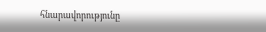հնարավորությունը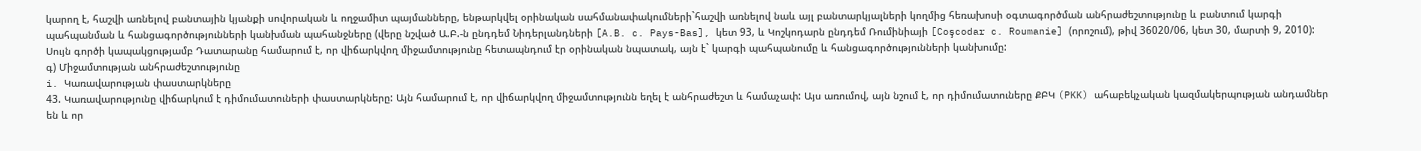կարող է, հաշվի առնելով բանտային կյանքի սովորական և ողջամիտ պայմանները, ենթարկվել օրինական սահմանափակումների`հաշվի առնելով նաև այլ բանտարկյալների կողմից հեռախոսի օգտագործման անհրաժեշտությունը և բանտում կարգի պահպանման և հանցագործությունների կանխման պահանջները (վերը նշված Ա.Բ.-ն ընդդեմ Նիդերլանդների [A.B. c. Pays-Bas], կետ 93, և Կոշկոդարն ընդդեմ Ռումինիայի [Coşcodar c. Roumanie] (որոշում), թիվ 36020/06, կետ 30, մարտի 9, 2010): Սույն գործի կապակցությամբ Դատարանը համարում է, որ վիճարկվող միջամտությունը հետապնդում էր օրինական նպատակ, այն է` կարգի պահպանումը և հանցագործությունների կանխումը:
գ) Միջամտության անհրաժեշտությունը
i. Կառավարության փաստարկները
43. Կառավարությունը վիճարկում է դիմումատուների փաստարկները: Այն համարում է, որ վիճարկվող միջամտությունն եղել է անհրաժեշտ և համաչափ: Այս առումով, այն նշում է, որ դիմումատուները ՔԲԿ (PKK) ահաբեկչական կազմակերպության անդամներ են և որ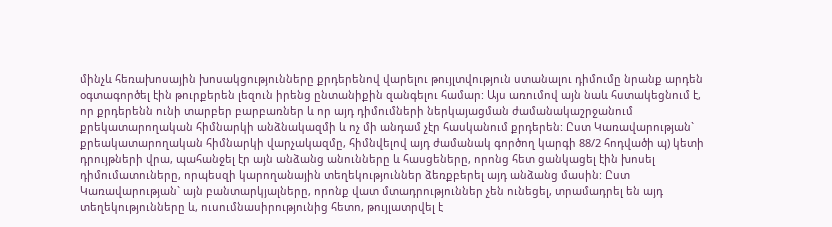մինչև հեռախոսային խոսակցությունները քրդերենով վարելու թույլտվություն ստանալու դիմումը նրանք արդեն օգտագործել էին թուրքերեն լեզուն իրենց ընտանիքին զանգելու համար: Այս առումով այն նաև հստակեցնում է, որ քրդերենն ունի տարբեր բարբառներ և որ այդ դիմումների ներկայացման ժամանակաշրջանում քրեկատարողական հիմնարկի անձնակազմի և ոչ մի անդամ չէր հասկանում քրդերեն: Ըստ Կառավարության` քրեակատարողական հիմնարկի վարչակազմը, հիմնվելով այդ ժամանակ գործող կարգի 88/2 հոդվածի պ) կետի դրույթների վրա, պահանջել էր այն անձանց անունները և հասցեները, որոնց հետ ցանկացել էին խոսել դիմումատուները, որպեսզի կարողանային տեղեկություններ ձեռքբերել այդ անձանց մասին: Ըստ Կառավարության` այն բանտարկյալները, որոնք վատ մտադրություններ չեն ունեցել, տրամադրել են այդ տեղեկությունները և, ուսումնասիրությունից հետո, թույլատրվել է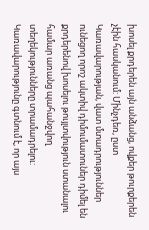խոսել քրդերեն այն անձանց, ովքեր թուրքերեն չէին հասկանում: Մինչդեռ, ըստ Կառավարության, վատ մտադրություններ ունեցող որոշ ակտիվ դիմումատուներ դիմել են քրդերենով խոսելու թույլտվություն ստանալու համար առանց պահանջվող տեղեկությունները տրամադրելու: Կառավարությունը գտնում է, որ այս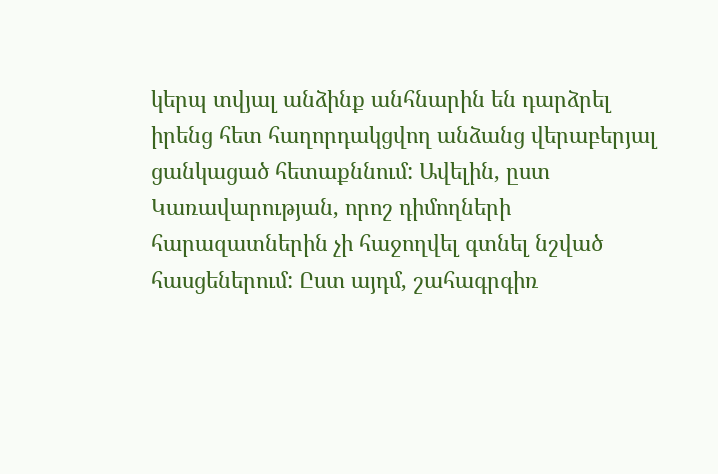կերպ տվյալ անձինք անհնարին են դարձրել իրենց հետ հաղորդակցվող անձանց վերաբերյալ ցանկացած հետաքննում: Ավելին, ըստ Կառավարության, որոշ դիմողների հարազատներին չի հաջողվել գտնել նշված հասցեներում: Ըստ այդմ, շահագրգիռ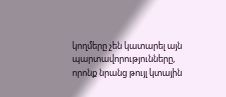կողմերը չեն կատարել այն պարտավորությունները, որոնք նրանց թույլ կտային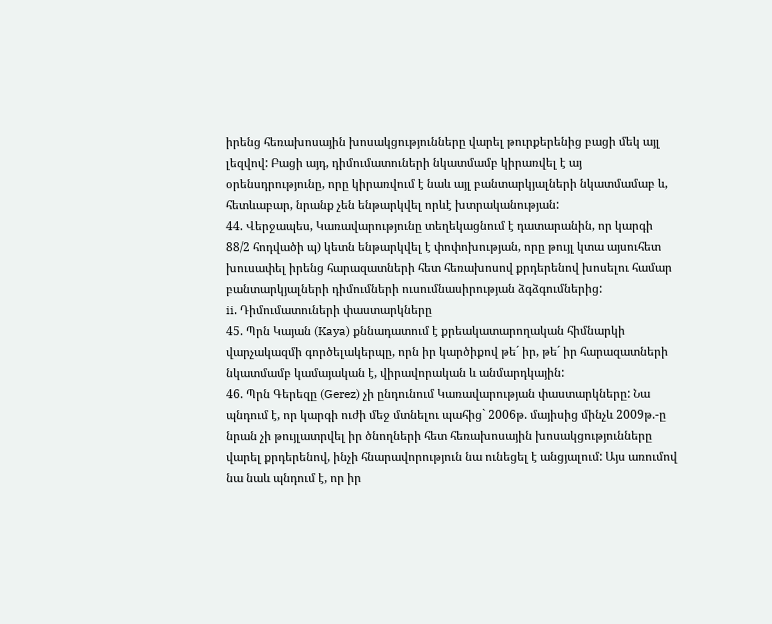իրենց հեռախոսային խոսակցությունները վարել թուրքերենից բացի մեկ այլ լեզվով: Բացի այդ, դիմումատուների նկատմամբ կիրառվել է այ օրենսդրությունը, որը կիրառվում է նաև այլ բանտարկյալների նկատմամաբ և, հետևաբար, նրանք չեն ենթարկվել որևէ խտրականության:
44. Վերջապես, Կառավարությունը տեղեկացնում է դատարանին, որ կարգի 88/2 հոդվածի պ) կետն ենթարկվել է փոփոխության, որը թույլ կտա այսուհետ խուսափել իրենց հարազատների հետ հեռախոսով քրդերենով խոսելու համար բանտարկյալների դիմումների ուսումնասիրության ձգձգումներից:
ii. Դիմումատուների փաստարկները
45. Պրն Կայան (Kaya) քննադատում է քրեակատարողական հիմնարկի վարչակազմի գործելակերպը, որն իր կարծիքով թե´ իր, թե´ իր հարազատների նկատմամբ կամայական է, վիրավորական և անմարդկային:
46. Պրն Գերեզը (Gerez) չի ընդունում Կառավարության փաստարկները: Նա պնդում է, որ կարգի ուժի մեջ մտնելու պահից` 2006թ. մայիսից մինչև 2009թ.-ը նրան չի թույլատրվել իր ծնողների հետ հեռախոսային խոսակցությունները վարել քրդերենով, ինչի հնարավորություն նա ունեցել է անցյալում: Այս առումով նա նաև պնդում է, որ իր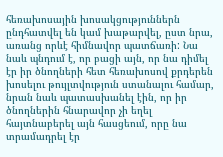հեռախոսային խոսակցություններն ընդհատվել են կամ խաթարվել, ըստ նրա, առանց որևէ հիմնավոր պատճառի: Նա նաև պնդում է, որ բացի այն, որ նա դիմել էր իր ծնողների հետ հեռախոսով քրդերեն խոսելու թույլտվություն ստանալու համար, նրան նաև պատասխանել էին, որ իր ծնողներին հնարավոր չի եղել հայտնաբերել այն հասցեում, որը նա տրամադրել էր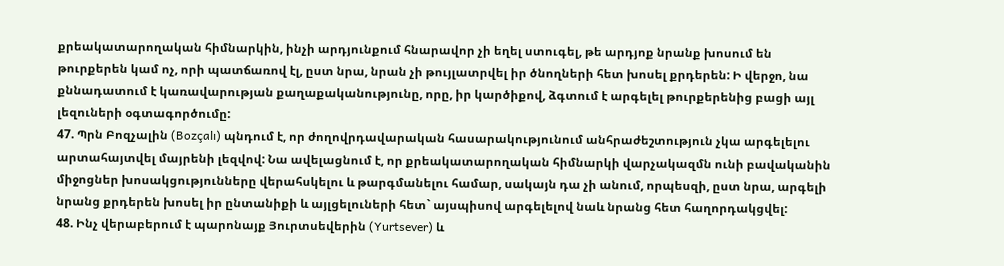քրեակատարողական հիմնարկին, ինչի արդյունքում հնարավոր չի եղել ստուգել, թե արդյոք նրանք խոսում են թուրքերեն կամ ոչ, որի պատճառով էլ, ըստ նրա, նրան չի թույլատրվել իր ծնողների հետ խոսել քրդերեն: Ի վերջո, նա քննադատում է կառավարության քաղաքականությունը, որը, իր կարծիքով, ձգտում է արգելել թուրքերենից բացի այլ լեզուների օգտագործումը:
47. Պրն Բոզչալին (Bozçalı) պնդում է, որ ժողովրդավարական հասարակությունում անհրաժեշտություն չկա արգելելու արտահայտվել մայրենի լեզվով: Նա ավելացնում է, որ քրեակատարողական հիմնարկի վարչակազմն ունի բավականին միջոցներ խոսակցությունները վերահսկելու և թարգմանելու համար, սակայն դա չի անում, որպեսզի, ըստ նրա, արգելի նրանց քրդերեն խոսել իր ընտանիքի և այլցելուների հետ` այսպիսով արգելելով նաև նրանց հետ հաղորդակցվել:
48. Ինչ վերաբերում է պարոնայք Յուրտսեվերին (Yurtsever) և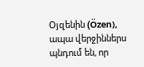Օյզենին (Özen), ապա վերջիններս պնդում են, որ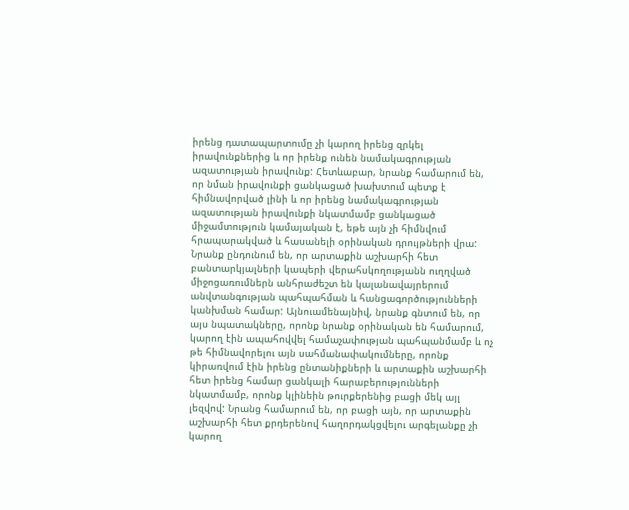իրենց դատապարտումը չի կարող իրենց զրկել իրավունքներից և որ իրենք ունեն նամակագրության ազատության իրավունք: Հետևաբար, նրանք համարում են, որ նման իրավունքի ցանկացած խախտում պետք է հիմնավորված լինի և որ իրենց նամակագրության ազատության իրավունքի նկատմամբ ցանկացած միջամտություն կամայական է, եթե այն չի հիմնվում հրապարակված և հասանելի օրինական դրույթների վրա: Նրանք ընդունում են, որ արտաքին աշխարհի հետ բանտարկյալների կապերի վերահսկողությանն ուղղված միջոցառումներն անհրաժեշտ են կալանավայրերում անվտանգության պահպահման և հանցագործությունների կանխման համար: Այնուամենայնիվ, նրանք գնտում են, որ այս նպատակները, որոնք նրանք օրինական են համարում, կարող էին ապահովվել համաչափության պահպանմամբ և ոչ թե հիմնավորելու այն սահմանափակումները, որոնք կիրառվում էին իրենց ընտանիքների և արտաքին աշխարհի հետ իրենց համար ցանկալի հարաբերությունների նկատմամբ, որոնք կլինեին թուրքերենից բացի մեկ այլ լեզվով: Նրանց համարում են, որ բացի այն, որ արտաքին աշխարհի հետ քրդերենով հաղորդակցվելու արգելանքը չի կարող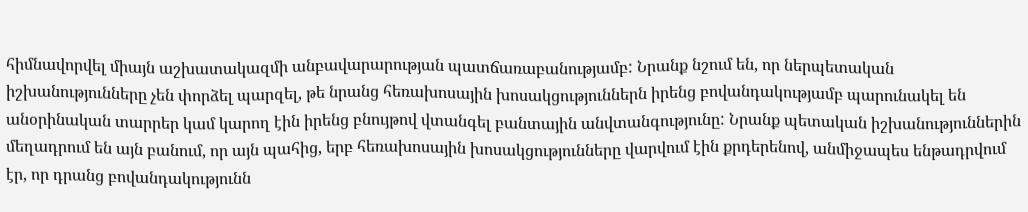հիմնավորվել միայն աշխատակազմի անբավարարության պատճառաբանությամբ: Նրանք նշում են, որ ներպետական իշխանությունները չեն փորձել պարզել, թե նրանց հեռախոսային խոսակցություններն իրենց բովանդակությամբ պարունակել են անօրինական տարրեր կամ կարող էին իրենց բնույթով վտանգել բանտային անվտանգությունը: Նրանք պետական իշխանություններին մեղադրում են այն բանում, որ այն պահից, երբ հեռախոսային խոսակցությունները վարվում էին քրդերենով, անմիջապես ենթադրվում էր, որ դրանց բովանդակությունն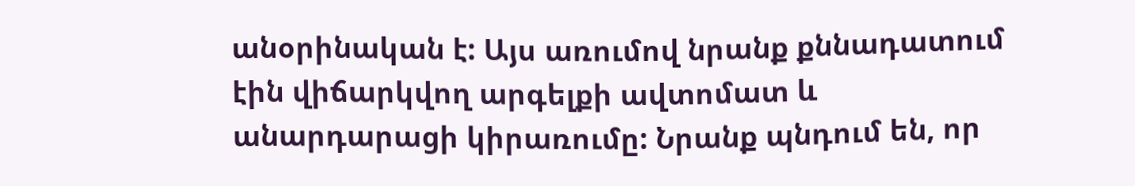անօրինական է: Այս առումով նրանք քննադատում էին վիճարկվող արգելքի ավտոմատ և անարդարացի կիրառումը: Նրանք պնդում են, որ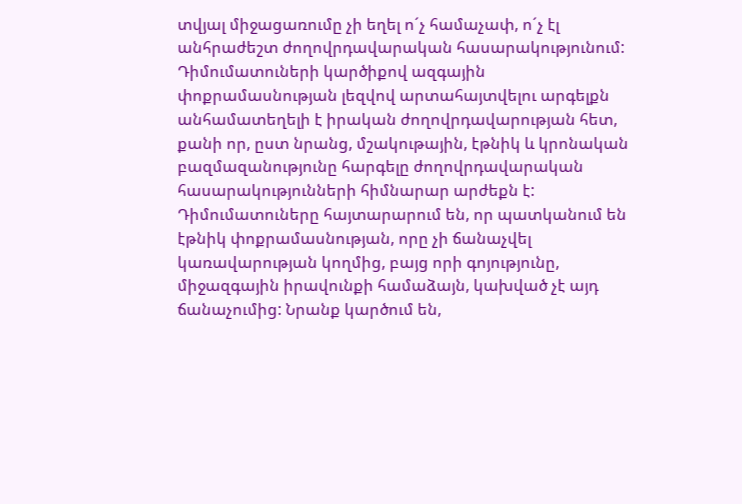տվյալ միջացառումը չի եղել ո´չ համաչափ, ո´չ էլ անհրաժեշտ ժողովրդավարական հասարակությունում: Դիմումատուների կարծիքով ազգային փոքրամասնության լեզվով արտահայտվելու արգելքն անհամատեղելի է իրական ժողովրդավարության հետ, քանի որ, ըստ նրանց, մշակութային, էթնիկ և կրոնական բազմազանությունը հարգելը ժողովրդավարական հասարակությունների հիմնարար արժեքն է: Դիմումատուները հայտարարում են, որ պատկանում են էթնիկ փոքրամասնության, որը չի ճանաչվել կառավարության կողմից, բայց որի գոյությունը, միջազգային իրավունքի համաձայն, կախված չէ այդ ճանաչումից: Նրանք կարծում են,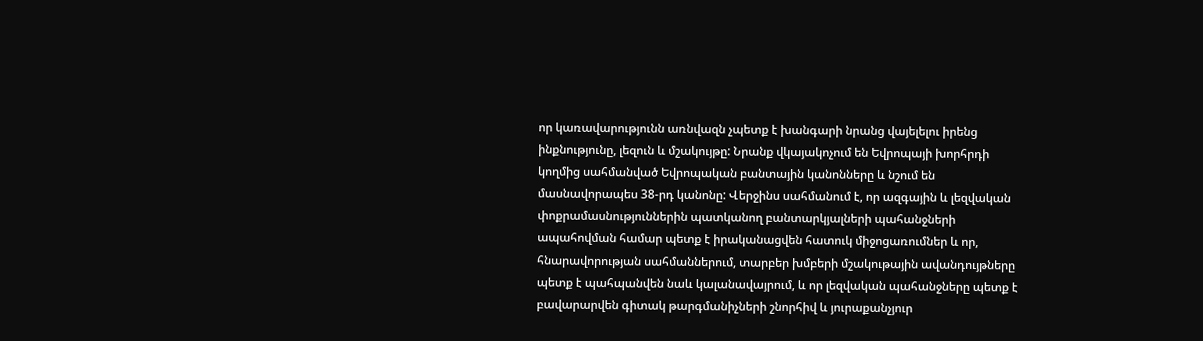որ կառավարությունն առնվազն չպետք է խանգարի նրանց վայելելու իրենց ինքնությունը, լեզուն և մշակույթը: Նրանք վկայակոչում են Եվրոպայի խորհրդի կողմից սահմանված Եվրոպական բանտային կանոնները և նշում են մասնավորապես 38-րդ կանոնը: Վերջինս սահմանում է, որ ազգային և լեզվական փոքրամասնություններին պատկանող բանտարկյալների պահանջների ապահովման համար պետք է իրականացվեն հատուկ միջոցառումներ և որ, հնարավորության սահմաններում, տարբեր խմբերի մշակութային ավանդույթները պետք է պահպանվեն նաև կալանավայրում, և որ լեզվական պահանջները պետք է բավարարվեն գիտակ թարգմանիչների շնորհիվ և յուրաքանչյուր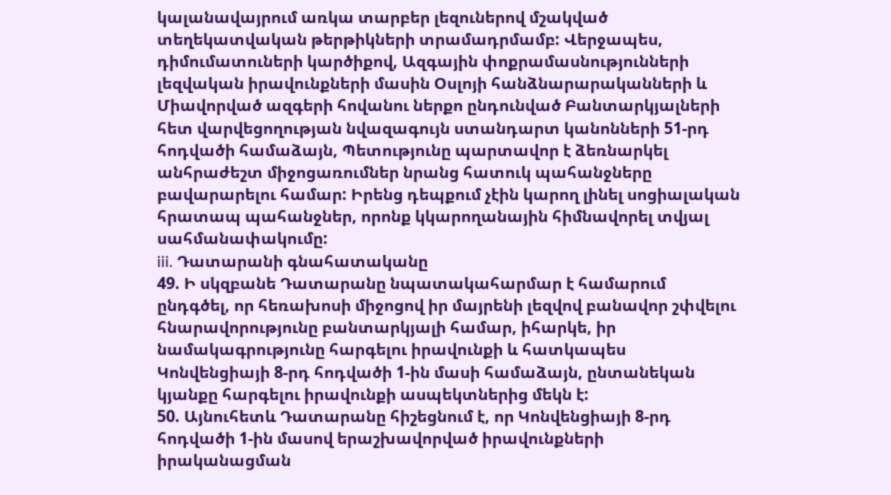կալանավայրում առկա տարբեր լեզուներով մշակված տեղեկատվական թերթիկների տրամադրմամբ: Վերջապես, դիմումատուների կարծիքով, Ազգային փոքրամասնությունների լեզվական իրավունքների մասին Օսլոյի հանձնարարականների և Միավորված ազգերի հովանու ներքո ընդունված Բանտարկյալների հետ վարվեցողության նվազագույն ստանդարտ կանոնների 51-րդ հոդվածի համաձայն, Պետությունը պարտավոր է ձեռնարկել անհրաժեշտ միջոցառումներ նրանց հատուկ պահանջները բավարարելու համար: Իրենց դեպքում չէին կարող լինել սոցիալական հրատապ պահանջներ, որոնք կկարողանային հիմնավորել տվյալ սահմանափակումը:
iii. Դատարանի գնահատականը
49. Ի սկզբանե Դատարանը նպատակահարմար է համարում ընդգծել, որ հեռախոսի միջոցով իր մայրենի լեզվով բանավոր շփվելու հնարավորությունը բանտարկյալի համար, իհարկե, իր նամակագրությունը հարգելու իրավունքի և հատկապես Կոնվենցիայի 8-րդ հոդվածի 1-ին մասի համաձայն, ընտանեկան կյանքը հարգելու իրավունքի ասպեկտներից մեկն է:
50. Այնուհետև Դատարանը հիշեցնում է, որ Կոնվենցիայի 8-րդ հոդվածի 1-ին մասով երաշխավորված իրավունքների իրականացման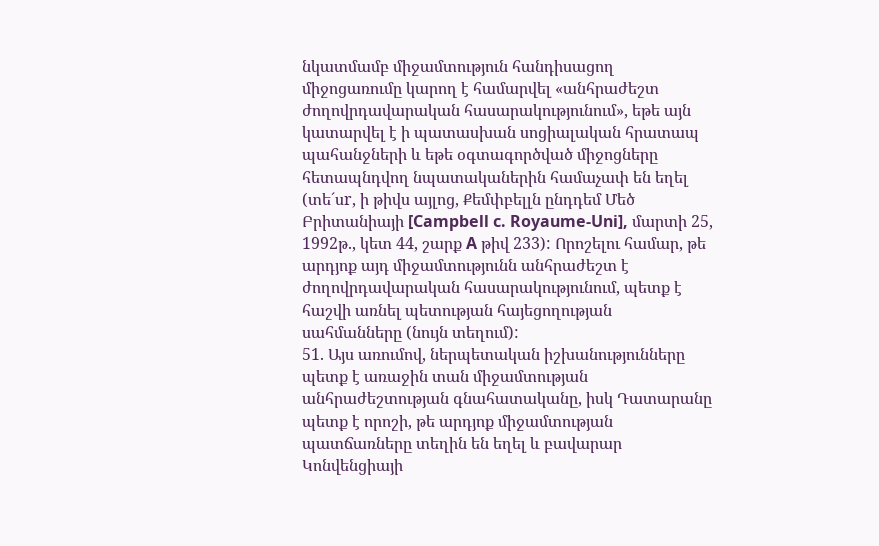նկատմամբ միջամտություն հանդիսացող միջոցառումը կարող է համարվել «անհրաժեշտ ժողովրդավարական հասարակությունում», եթե այն կատարվել է ի պատասխան սոցիալական հրատապ պահանջների և եթե օգտագործված միջոցները հետապնդվող նպատականերին համաչափ են եղել (տե´սr, ի թիվս այլոց, Քեմփբելլն ընդդեմ Մեծ Բրիտանիայի [Campbell c. Royaume-Uni], մարտի 25, 1992թ., կետ 44, շարք A թիվ 233): Որոշելու համար, թե արդյոք այդ միջամտությունն անհրաժեշտ է ժողովրդավարական հասարակությունում, պետք է հաշվի առնել պետության հայեցողության սահմանները (նույն տեղում):
51. Այս առումով, ներպետական իշխանությունները պետք է առաջին տան միջամտության անհրաժեշտության գնահատականը, իսկ Դատարանը պետք է որոշի, թե արդյոք միջամտության պատճառները տեղին են եղել և բավարար Կոնվենցիայի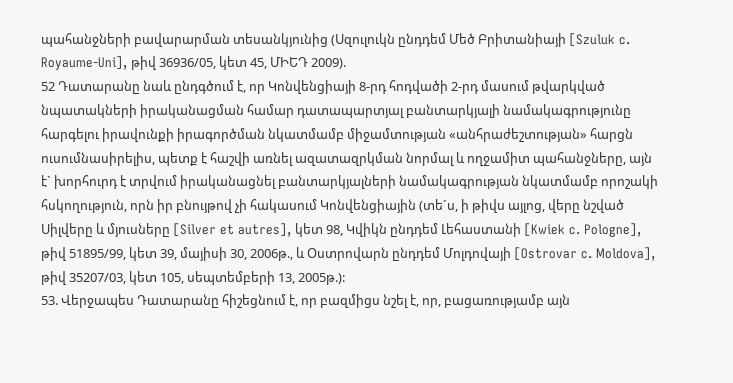պահանջների բավարարման տեսանկյունից (Սզուլուկն ընդդեմ Մեծ Բրիտանիայի [Szuluk c. Royaume-Uni], թիվ 36936/05, կետ 45, ՄԻԵԴ 2009).
52 Դատարանը նաև ընդգծում է, որ Կոնվենցիայի 8-րդ հոդվածի 2-րդ մասում թվարկված նպատակների իրականացման համար դատապարտյալ բանտարկյալի նամակագրությունը հարգելու իրավունքի իրագործման նկատմամբ միջամտության «անհրաժեշտության» հարցն ուսումնասիրելիս, պետք է հաշվի առնել ազատազրկման նորմալ և ողջամիտ պահանջները, այն է` խորհուրդ է տրվում իրականացնել բանտարկյալների նամակագրության նկատմամբ որոշակի հսկողություն, որն իր բնույթով չի հակասում Կոնվենցիային (տե´ս, ի թիվս այլոց, վերը նշված Սիլվերը և մյուսները [Silver et autres], կետ 98, Կվիկն ընդդեմ Լեհաստանի [Kwiek c. Pologne], թիվ 51895/99, կետ 39, մայիսի 30, 2006թ., և Օստրովարն ընդդեմ Մոլդովայի [Ostrovar c. Moldova], թիվ 35207/03, կետ 105, սեպտեմբերի 13, 2005թ.):
53. Վերջապես Դատարանը հիշեցնում է, որ բազմիցս նշել է, որ, բացառությամբ այն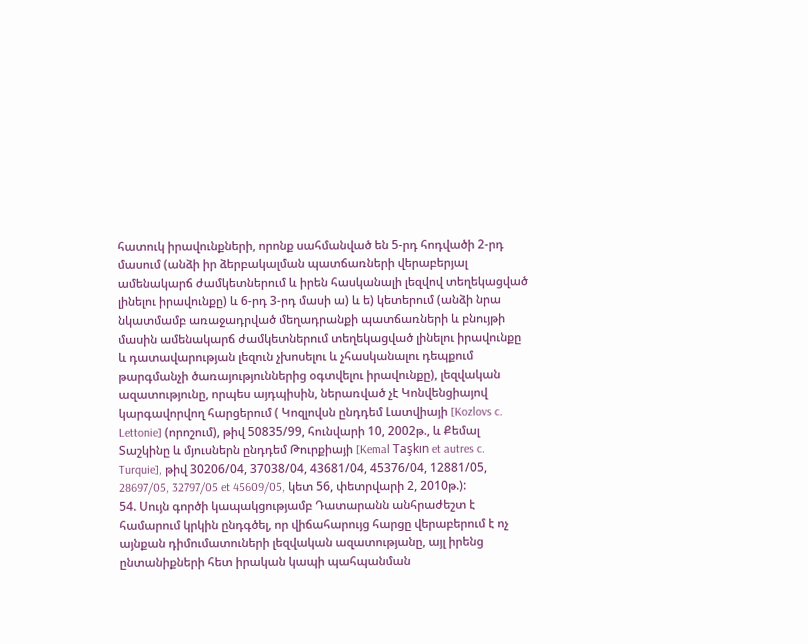հատուկ իրավունքների, որոնք սահմանված են 5-րդ հոդվածի 2-րդ մասում (անձի իր ձերբակալման պատճառների վերաբերյալ ամենակարճ ժամկետներում և իրեն հասկանալի լեզվով տեղեկացված լինելու իրավունքը) և 6-րդ 3-րդ մասի ա) և ե) կետերում (անձի նրա նկատմամբ առաջադրված մեղադրանքի պատճառների և բնույթի մասին ամենակարճ ժամկետներում տեղեկացված լինելու իրավունքը և դատավարության լեզուն չխոսելու և չհասկանալու դեպքում թարգմանչի ծառայություններից օգտվելու իրավունքը), լեզվական ազատությունը, որպես այդպիսին, ներառված չէ Կոնվենցիայով կարգավորվող հարցերում ( Կոզլովսն ընդդեմ Լատվիայի [Kozlovs c. Lettonie] (որոշում), թիվ 50835/99, հունվարի 10, 2002թ., և Քեմալ Տաշկինը և մյուսներն ընդդեմ Թուրքիայի [Kemal Taşkın et autres c. Turquie], թիվ 30206/04, 37038/04, 43681/04, 45376/04, 12881/05, 28697/05, 32797/05 et 45609/05, կետ 56, փետրվարի 2, 2010թ.):
54. Սույն գործի կապակցությամբ Դատարանն անհրաժեշտ է համարում կրկին ընդգծել, որ վիճահարույց հարցը վերաբերում է ոչ այնքան դիմումատուների լեզվական ազատությանը, այլ իրենց ընտանիքների հետ իրական կապի պահպանման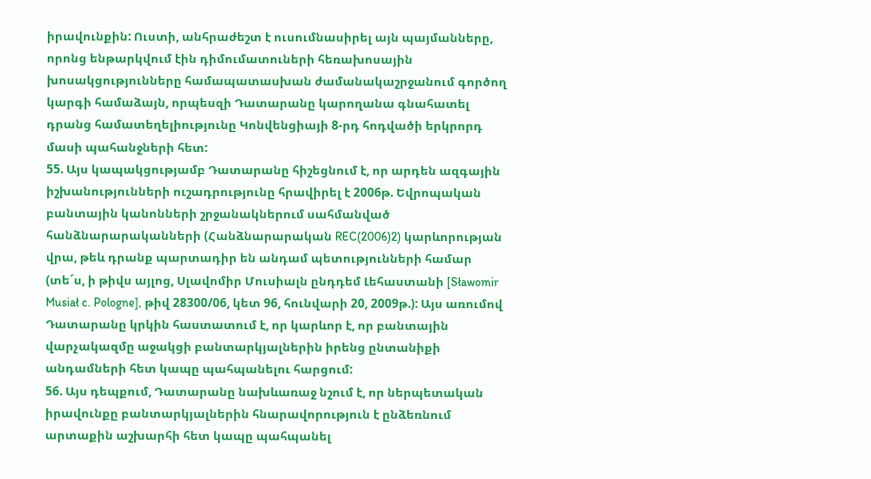իրավունքին: Ուստի, անհրաժեշտ է ուսումնասիրել այն պայմանները, որոնց ենթարկվում էին դիմումատուների հեռախոսային խոսակցությունները համապատասխան ժամանակաշրջանում գործող կարգի համաձայն, որպեսզի Դատարանը կարողանա գնահատել դրանց համատեղելիությունը Կոնվենցիայի 8-րդ հոդվածի երկրորդ մասի պահանջների հետ:
55. Այս կապակցությամբ Դատարանը հիշեցնում է, որ արդեն ազգային իշխանությունների ուշադրությունը հրավիրել է 2006թ. Եվրոպական բանտային կանոնների շրջանակներում սահմանված հանձնարարականների (Հանձնարարական REC(2006)2) կարևորության վրա, թեև դրանք պարտադիր են անդամ պետությունների համար (տե´ս, ի թիվս այլոց, Սլավոմիր Մուսիալն ընդդեմ Լեհաստանի [Sławomir Musiał c. Pologne], թիվ 28300/06, կետ 96, հունվարի 20, 2009թ.): Այս առումով Դատարանը կրկին հաստատում է, որ կարևոր է, որ բանտային վարչակազմը աջակցի բանտարկյալներին իրենց ընտանիքի անդամների հետ կապը պահպանելու հարցում:
56. Այս դեպքում, Դատարանը նախևառաջ նշում է, որ ներպետական իրավունքը բանտարկյալներին հնարավորություն է ընձեռնում արտաքին աշխարհի հետ կապը պահպանել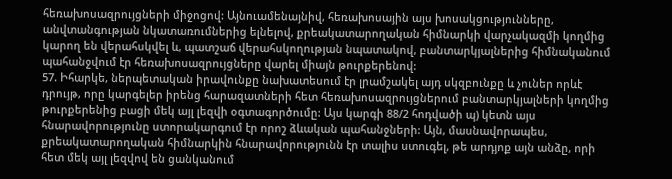հեռախոսազրույցների միջոցով: Այնուամենայնիվ, հեռախոսային այս խոսակցությունները, անվտանգության նկատառումներից ելնելով, քրեակատարողական հիմնարկի վարչակազմի կողմից կարող են վերահսկվել և, պատշաճ վերահսկողության նպատակով, բանտարկյալներից հիմնականում պահանջվում էր հեռախոսազրույցները վարել միայն թուրքերենով:
57. Իհարկե, ներպետական իրավունքը նախատեսում էր լրամշակել այդ սկզբունքը և չուներ որևէ դրույթ, որը կարգելեր իրենց հարազատների հետ հեռախոսազրույցներում բանտարկյալների կողմից թուրքերենից բացի մեկ այլ լեզվի օգտագործումը: Այս կարգի 88/2 հոդվածի պ) կետն այս հնարավորությունը ստորակարգում էր որոշ ձևական պահանջների: Այն, մասնավորապես, քրեակատարողական հիմնարկին հնարավորությունն էր տալիս ստուգել, թե արդյոք այն անձը, որի հետ մեկ այլ լեզվով են ցանկանում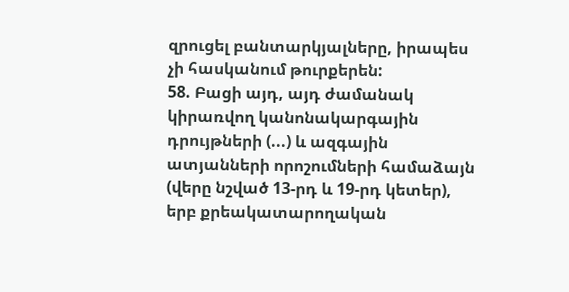զրուցել բանտարկյալները, իրապես չի հասկանում թուրքերեն:
58. Բացի այդ, այդ ժամանակ կիրառվող կանոնակարգային դրույթների (...) և ազգային ատյանների որոշումների համաձայն (վերը նշված 13-րդ և 19-րդ կետեր), երբ քրեակատարողական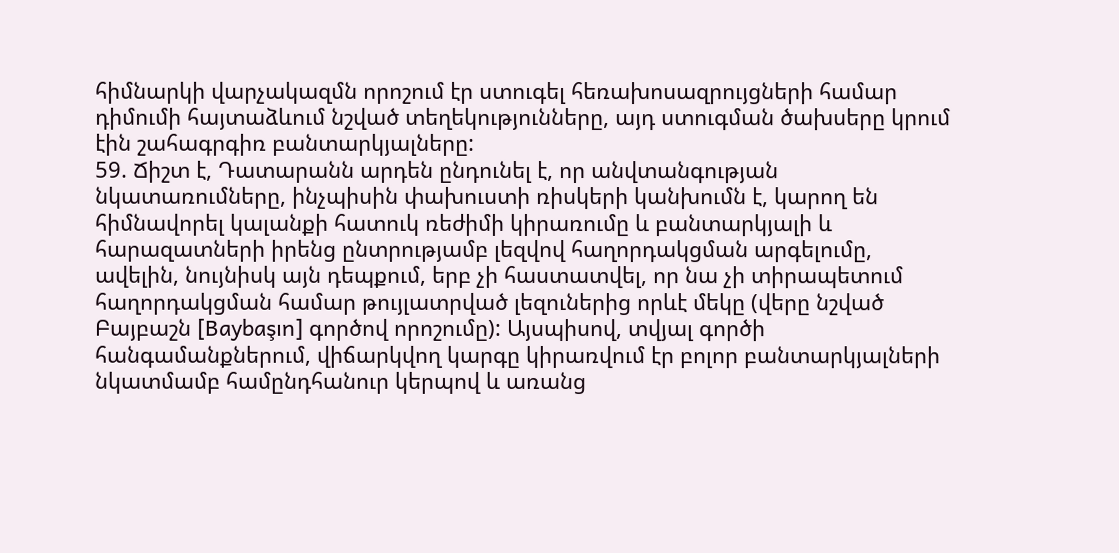հիմնարկի վարչակազմն որոշում էր ստուգել հեռախոսազրույցների համար դիմումի հայտաձևում նշված տեղեկությունները, այդ ստուգման ծախսերը կրում էին շահագրգիռ բանտարկյալները:
59. Ճիշտ է, Դատարանն արդեն ընդունել է, որ անվտանգության նկատառումները, ինչպիսին փախուստի ռիսկերի կանխումն է, կարող են հիմնավորել կալանքի հատուկ ռեժիմի կիրառումը և բանտարկյալի և հարազատների իրենց ընտրությամբ լեզվով հաղորդակցման արգելումը, ավելին, նույնիսկ այն դեպքում, երբ չի հաստատվել, որ նա չի տիրապետում հաղորդակցման համար թույլատրված լեզուներից որևէ մեկը (վերը նշված Բայբաշն [Baybaşın] գործով որոշումը): Այսպիսով, տվյալ գործի հանգամանքներում, վիճարկվող կարգը կիրառվում էր բոլոր բանտարկյալների նկատմամբ համընդհանուր կերպով և առանց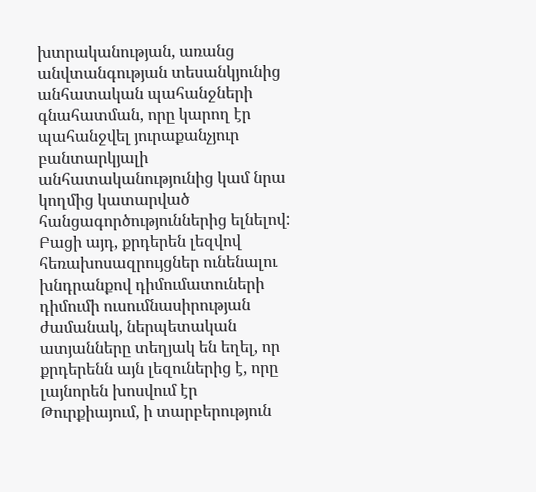խտրականության, առանց անվտանգության տեսանկյունից անհատական պահանջների գնահատման, որը կարող էր պահանջվել յուրաքանչյուր բանտարկյալի անհատականությունից կամ նրա կողմից կատարված հանցագործություններից ելնելով: Բացի այդ, քրդերեն լեզվով հեռախոսազրույցներ ունենալու խնդրանքով դիմումատուների դիմումի ուսումնասիրության ժամանակ, ներպետական ատյանները տեղյակ են եղել, որ քրդերենն այն լեզուներից է, որը լայնորեն խոսվում էր Թուրքիայում, ի տարբերություն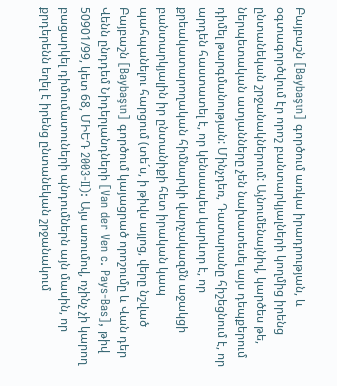Բայբաշն [Baybaşın] գործում առկա իրադրության, և օգտագործվում էր որոշ բանտարկյալների կողմից իրենց ընտանեկան շրջանակներում: Այնումենայնիվ, կարծես թե, ներպետական ատյանները չեն նախատեսել այս դեպքերում դիմել թարգմանության: Մինչդեռ, Դատարանը հիշեցնում է, որ արդեն հաստատել է, որ կենսապես կարևոր է, որ քրեակատարողական հիմնարկի վարչակազմն աջակցի բանտարկյալին իր ընտանիքի հետ իրական կապ պահպանելու հարցում (տե´ս, ի թիվս այլոց, վերը նշված Բայբաշն [Baybaşın] գործում կայացրած որոշումը և Վան դեր Վենն ընդդեմ Նիդերլանդների [Van der Ven c. Pays-Bas], թիվ 50901/99, կետ 68, ՄԻԵԴ 2003‑II): Այս առումով, ոչինչ չի կարող բացարկել դիմումատուների պնդումներն այն մասին, որ քրդերենն եղել է իրենց ընտանեկան շրջանակում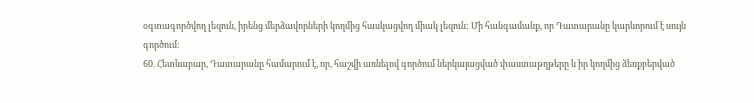օգտագործվող լեզուն, իրենց մերձավորների կողմից հասկացվող միակ լեզուն: Մի հանգամանք, որ Դատարանը կարևորում է սույն գործում:
60. Հետևաբար, Դատարանը համարում է, որ, հաշվի առնելով գործում ներկայացված փաստաթղթերը և իր կողմից ձեռքբերված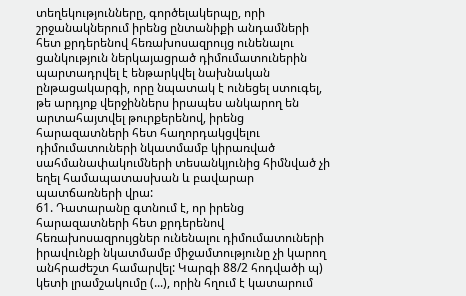տեղեկությունները, գործելակերպը, որի շրջանակներում իրենց ընտանիքի անդամների հետ քրդերենով հեռախոսազրույց ունենալու ցանկություն ներկայացրած դիմումատուներին պարտադրվել է ենթարկվել նախնական ընթացակարգի, որը նպատակ է ունեցել ստուգել, թե արդյոք վերջիններս իրապես անկարող են արտահայտվել թուրքերենով, իրենց հարազատների հետ հաղորդակցվելու դիմումատուների նկատմամբ կիրառված սահմանափակումների տեսանկյունից հիմնված չի եղել համապատասխան և բավարար պատճառների վրա:
61. Դատարանը գտնում է, որ իրենց հարազատների հետ քրդերենով հեռախոսազրույցներ ունենալու դիմումատուների իրավունքի նկատմամբ միջամտությունը չի կարող անհրաժեշտ համարվել: Կարգի 88/2 հոդվածի պ) կետի լրամշակումը (...), որին հղում է կատարում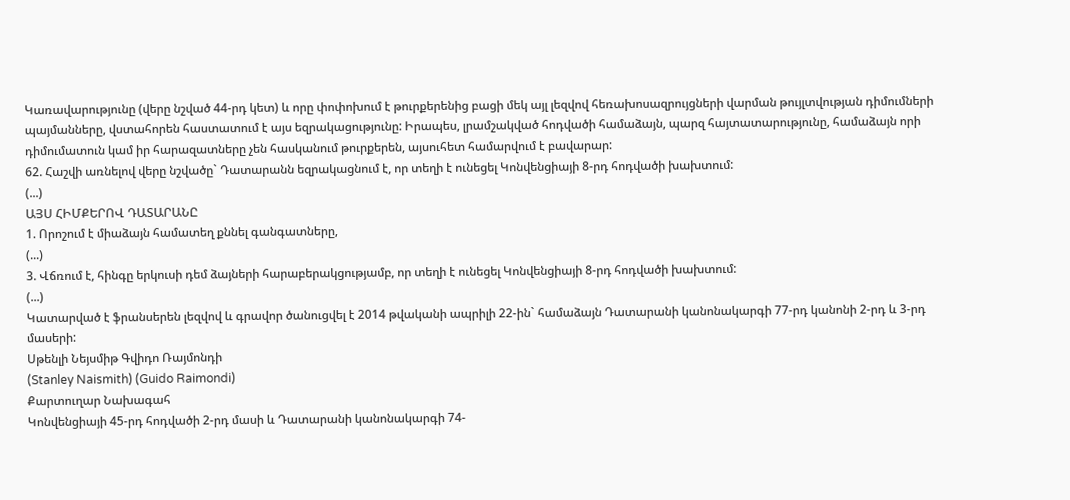Կառավարությունը (վերը նշված 44-րդ կետ) և որը փոփոխում է թուրքերենից բացի մեկ այլ լեզվով հեռախոսազրույցների վարման թույլտվության դիմումների պայմանները, վստահորեն հաստատում է այս եզրակացությունը: Իրապես, լրամշակված հոդվածի համաձայն, պարզ հայտատարությունը, համաձայն որի դիմումատուն կամ իր հարազատները չեն հասկանում թուրքերեն, այսուհետ համարվում է բավարար:
62. Հաշվի առնելով վերը նշվածը` Դատարանն եզրակացնում է, որ տեղի է ունեցել Կոնվենցիայի 8-րդ հոդվածի խախտում:
(...)
ԱՅՍ ՀԻՄՔԵՐՈՎ ԴԱՏԱՐԱՆԸ
1. Որոշում է միաձայն համատեղ քննել գանգատները,
(...)
3. Վճռում է, հինգը երկուսի դեմ ձայների հարաբերակցությամբ, որ տեղի է ունեցել Կոնվենցիայի 8-րդ հոդվածի խախտում:
(...)
Կատարված է ֆրանսերեն լեզվով և գրավոր ծանուցվել է 2014 թվականի ապրիլի 22-ին` համաձայն Դատարանի կանոնակարգի 77-րդ կանոնի 2-րդ և 3-րդ մասերի:
Սթենլի Նեյսմիթ Գվիդո Ռայմոնդի
(Stanley Naismith) (Guido Raimondi)
Քարտուղար Նախագահ
Կոնվենցիայի 45-րդ հոդվածի 2-րդ մասի և Դատարանի կանոնակարգի 74-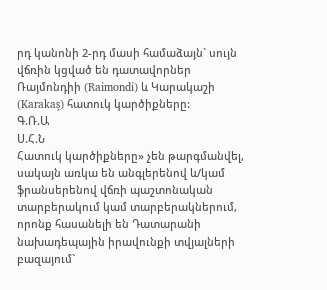րդ կանոնի 2-րդ մասի համաձայն` սույն վճռին կցված են դատավորներ Ռայմոնդիի (Raimondi) և Կարակաշի (Karakaş) հատուկ կարծիքները:
Գ.Ռ.Ա
Ս.Հ.Ն
Հատուկ կարծիքները» չեն թարգմանվել, սակայն առկա են անգլերենով և/կամ ֆրանսերենով վճռի պաշտոնական տարբերակում կամ տարբերակներում, որոնք հասանելի են Դատարանի նախադեպային իրավունքի տվյալների բազայում`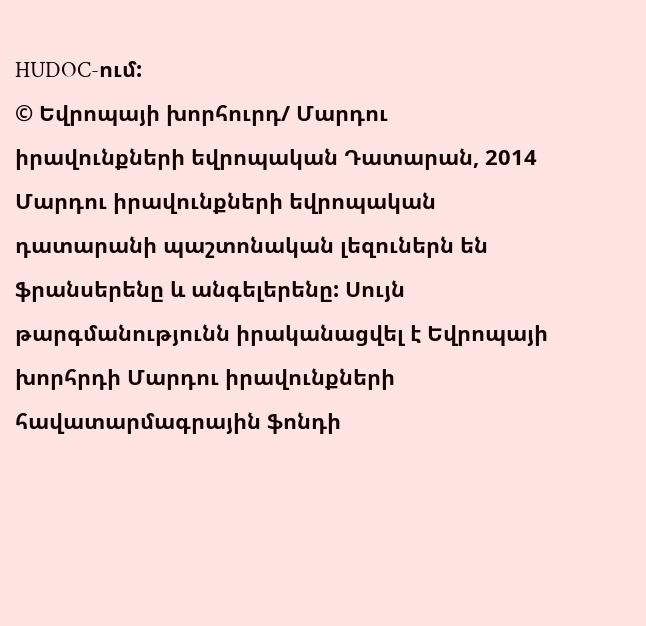HUDOC-ում:
© Եվրոպայի խորհուրդ/ Մարդու իրավունքների եվրոպական Դատարան, 2014
Մարդու իրավունքների եվրոպական դատարանի պաշտոնական լեզուներն են ֆրանսերենը և անգելերենը: Սույն թարգմանությունն իրականացվել է Եվրոպայի խորհրդի Մարդու իրավունքների հավատարմագրային ֆոնդի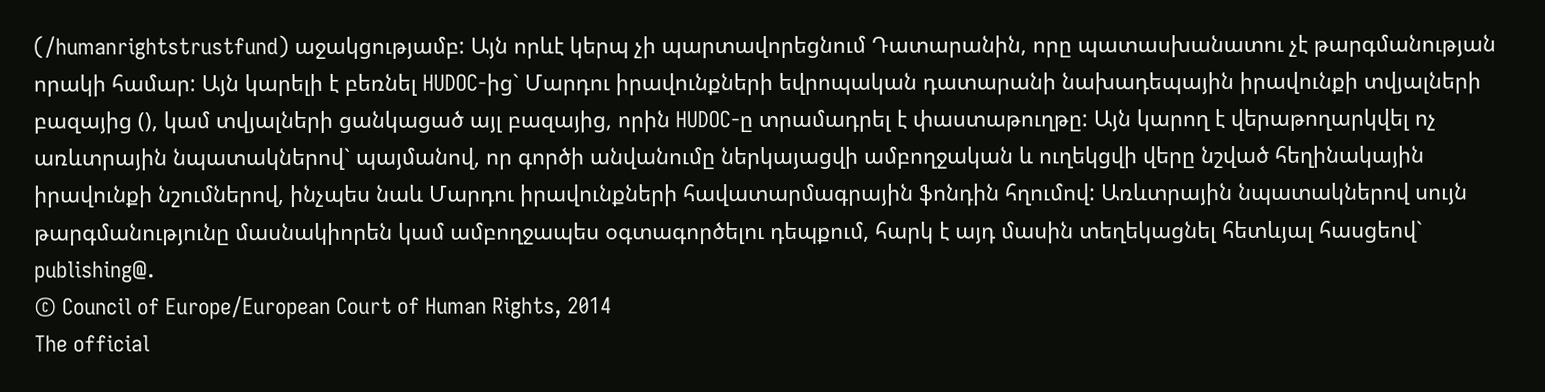(/humanrightstrustfund) աջակցությամբ: Այն որևէ կերպ չի պարտավորեցնում Դատարանին, որը պատասխանատու չէ թարգմանության որակի համար: Այն կարելի է բեռնել HUDOC-ից` Մարդու իրավունքների եվրոպական դատարանի նախադեպային իրավունքի տվյալների բազայից (), կամ տվյալների ցանկացած այլ բազայից, որին HUDOC-ը տրամադրել է փաստաթուղթը: Այն կարող է վերաթողարկվել ոչ առևտրային նպատակներով` պայմանով, որ գործի անվանումը ներկայացվի ամբողջական և ուղեկցվի վերը նշված հեղինակային իրավունքի նշումներով, ինչպես նաև Մարդու իրավունքների հավատարմագրային ֆոնդին հղումով: Առևտրային նպատակներով սույն թարգմանությունը մասնակիորեն կամ ամբողջապես օգտագործելու դեպքում, հարկ է այդ մասին տեղեկացնել հետևյալ հասցեով` publishing@.
© Council of Europe/European Court of Human Rights, 2014
The official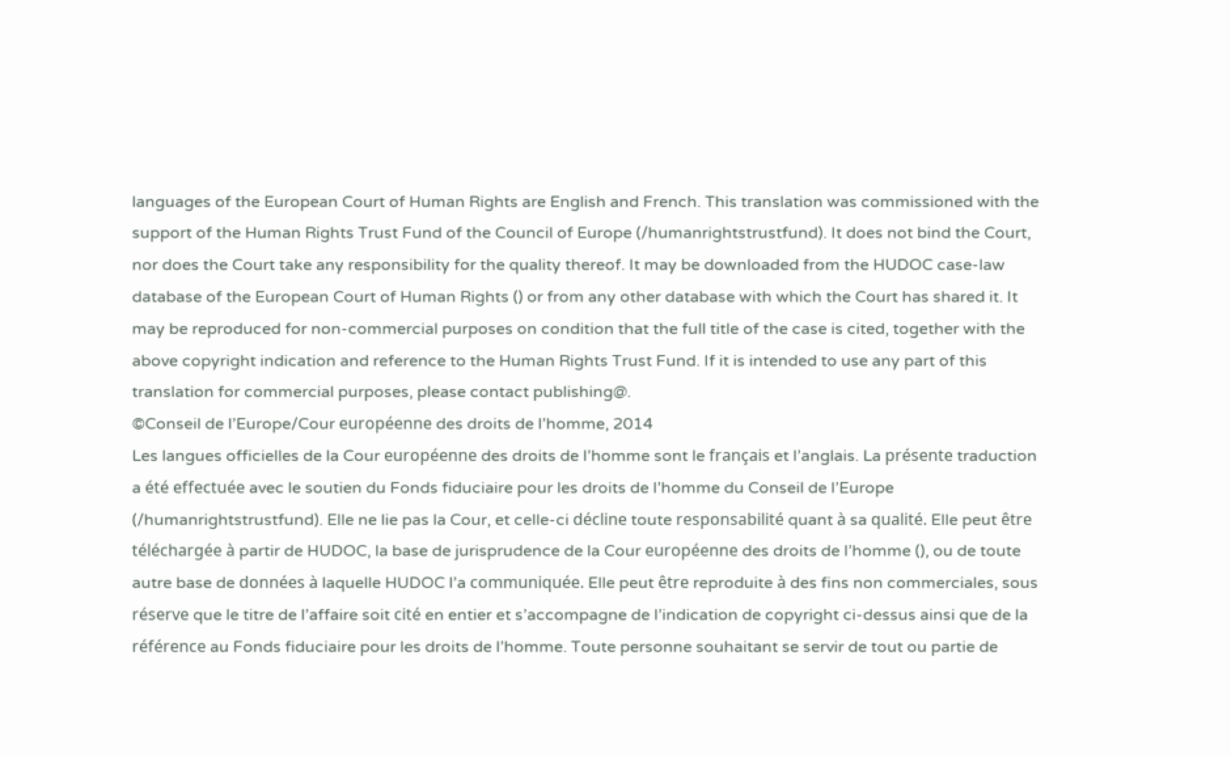languages of the European Court of Human Rights are English and French. This translation was commissioned with the support of the Human Rights Trust Fund of the Council of Europe (/humanrightstrustfund). It does not bind the Court, nor does the Court take any responsibility for the quality thereof. It may be downloaded from the HUDOC case-law database of the European Court of Human Rights () or from any other database with which the Court has shared it. It may be reproduced for non-commercial purposes on condition that the full title of the case is cited, together with the above copyright indication and reference to the Human Rights Trust Fund. If it is intended to use any part of this translation for commercial purposes, please contact publishing@.
©Conseil de l’Europe/Cour européenne des droits de l’homme, 2014
Les langues officielles de la Cour européenne des droits de l’homme sont le français et l’anglais. La présente traduction a été effectuée avec le soutien du Fonds fiduciaire pour les droits de l’homme du Conseil de l’Europe (/humanrightstrustfund). Elle ne lie pas la Cour, et celle-ci décline toute responsabilité quant à sa qualité. Elle peut être téléchargée à partir de HUDOC, la base de jurisprudence de la Cour européenne des droits de l’homme (), ou de toute autre base de données à laquelle HUDOC l’a communiquée. Elle peut être reproduite à des fins non commerciales, sous réserve que le titre de l’affaire soit cité en entier et s’accompagne de l’indication de copyright ci-dessus ainsi que de la référence au Fonds fiduciaire pour les droits de l’homme. Toute personne souhaitant se servir de tout ou partie de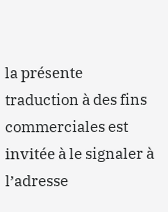la présente traduction à des fins commerciales est invitée à le signaler à l’adresse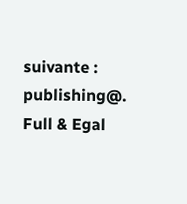suivante : publishing@.
Full & Egal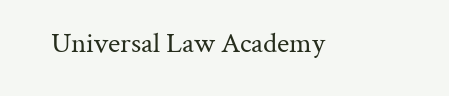Universal Law Academy